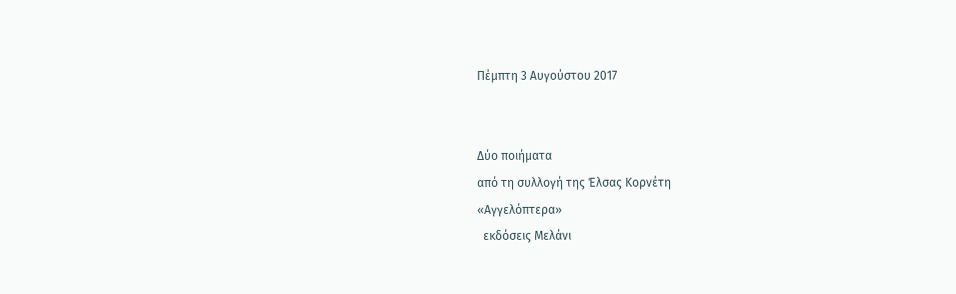Πέμπτη 3 Αυγούστου 2017


Δύο ποιήματα
από τη συλλογή της Έλσας Κορνέτη
«Αγγελόπτερα»
  εκδόσεις Μελάνι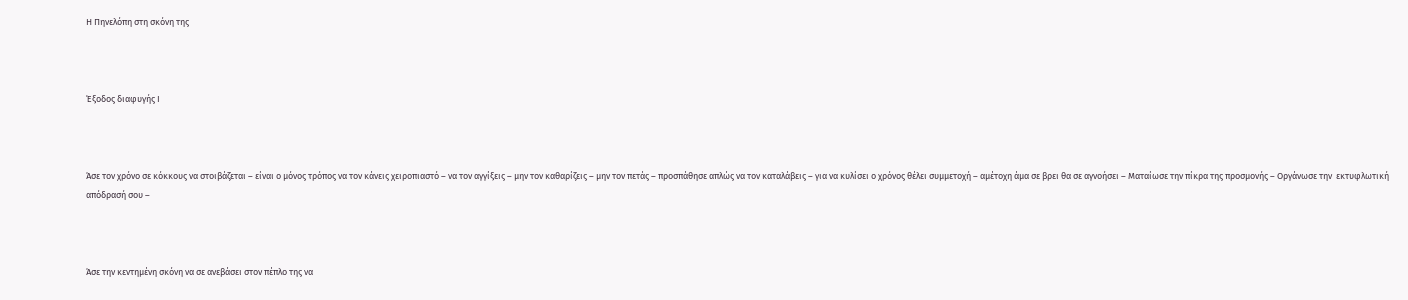Η Πηνελόπη στη σκόνη της



Έξοδος διαφυγής Ι



Άσε τον χρόνο σε κόκκους να στοιβάζεται – είναι ο μόνος τρόπος να τον κάνεις χειροπιαστό – να τον αγγίξεις – μην τον καθαρίζεις – μην τον πετάς – προσπάθησε απλώς να τον καταλάβεις – για να κυλίσει ο χρόνος θέλει συμμετοχή – αμέτοχη άμα σε βρει θα σε αγνοήσει – Ματαίωσε την πίκρα της προσμονής – Οργάνωσε την  εκτυφλωτική απόδρασή σου –



Άσε την κεντημένη σκόνη να σε ανεβάσει στον πέπλο της να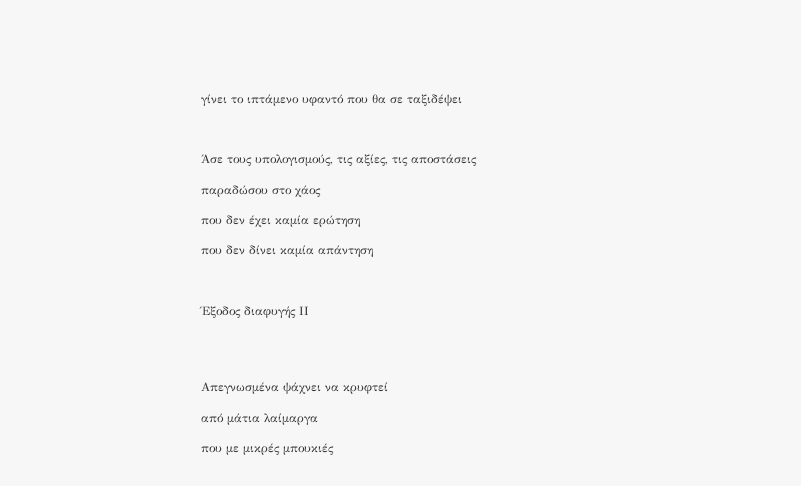γίνει το ιπτάμενο υφαντό που θα σε ταξιδέψει



Άσε τους υπολογισμούς, τις αξίες, τις αποστάσεις

παραδώσου στο χάος

που δεν έχει καμία ερώτηση

που δεν δίνει καμία απάντηση



Έξοδος διαφυγής ΙΙ




Απεγνωσμένα ψάχνει να κρυφτεί

από μάτια λαίμαργα

που με μικρές μπουκιές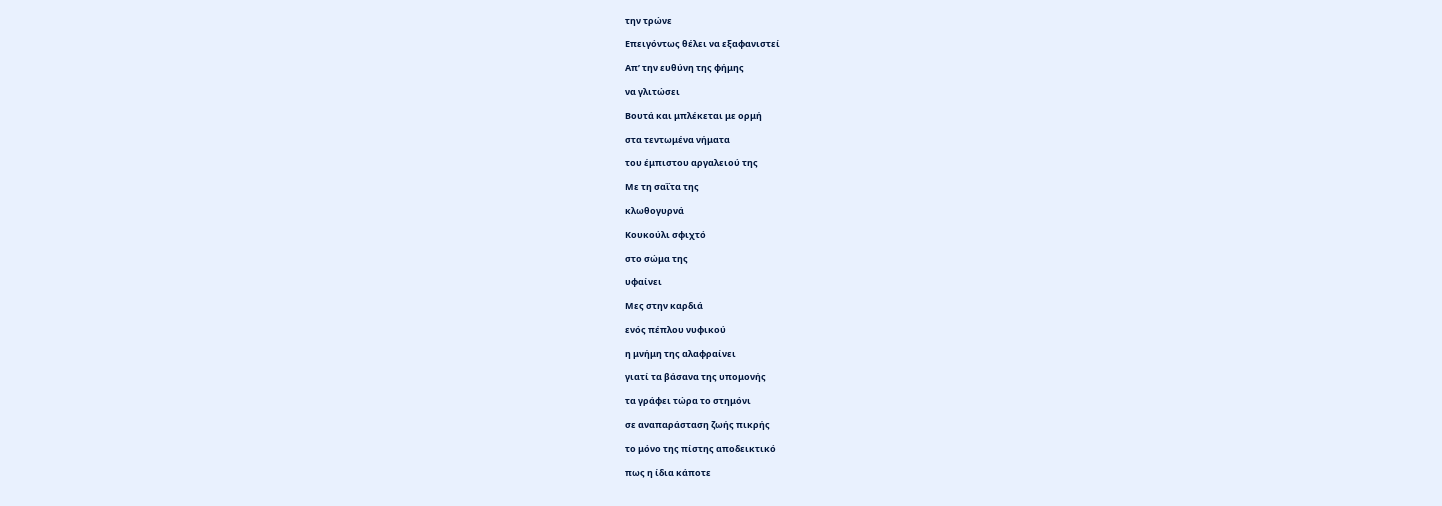την τρώνε

Επειγόντως θέλει να εξαφανιστεί

Απ’ την ευθύνη της φήμης

να γλιτώσει

Βουτά και μπλέκεται με ορμή

στα τεντωμένα νήματα

του έμπιστου αργαλειού της

Με τη σαΐτα της

κλωθογυρνά

Κουκούλι σφιχτό

στο σώμα της

υφαίνει

Μες στην καρδιά

ενός πέπλου νυφικού

η μνήμη της αλαφραίνει

γιατί τα βάσανα της υπομονής

τα γράφει τώρα το στημόνι

σε αναπαράσταση ζωής πικρής

το μόνο της πίστης αποδεικτικό

πως η ίδια κάποτε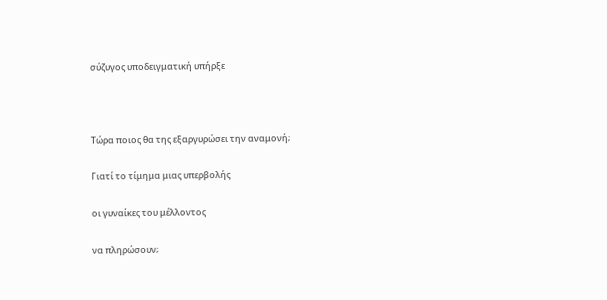σύζυγος υποδειγματική υπήρξε



Τώρα ποιος θα της εξαργυρώσει την αναμονή;

Γιατί το τίμημα μιας υπερβολής

οι γυναίκες του μέλλοντος

να πληρώσουν;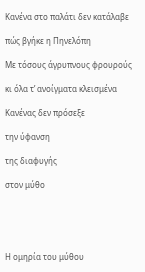Κανένα στο παλάτι δεν κατάλαβε

πώς βγήκε η Πηνελόπη

Με τόσους άγρυπνους φρουρούς

κι όλα τ’ ανοίγματα κλεισμένα

Κανένας δεν πρόσεξε

την ύφανση

της διαφυγής

στον μύθο





Η ομηρία του μύθου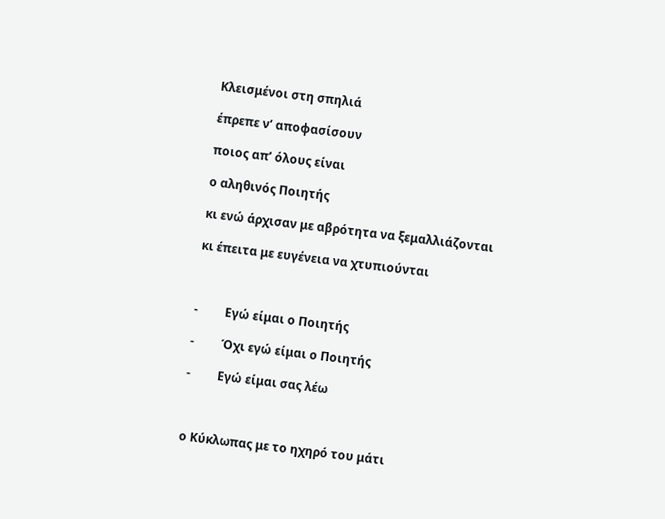Κλεισμένοι στη σπηλιά

έπρεπε ν’ αποφασίσουν

ποιος απ’ όλους είναι

ο αληθινός Ποιητής

κι ενώ άρχισαν με αβρότητα να ξεμαλλιάζονται

κι έπειτα με ευγένεια να χτυπιούνται



-         Εγώ είμαι ο Ποιητής

-         Όχι εγώ είμαι ο Ποιητής

-         Εγώ είμαι σας λέω



ο Κύκλωπας με το ηχηρό του μάτι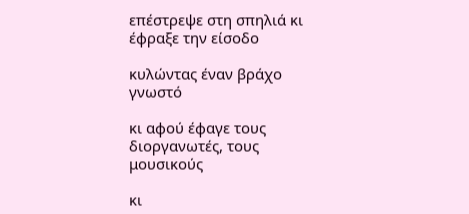επέστρεψε στη σπηλιά κι έφραξε την είσοδο

κυλώντας έναν βράχο γνωστό

κι αφού έφαγε τους διοργανωτές, τους μουσικούς

κι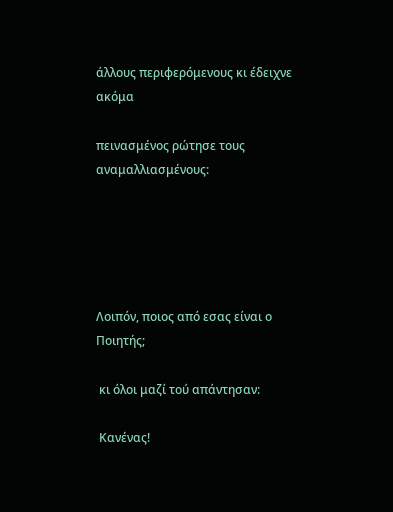άλλους περιφερόμενους κι έδειχνε ακόμα

πεινασμένος ρώτησε τους αναμαλλιασμένους:





Λοιπόν, ποιος από εσας είναι ο Ποιητής;

 κι όλοι μαζί τού απάντησαν:

 Κανένας!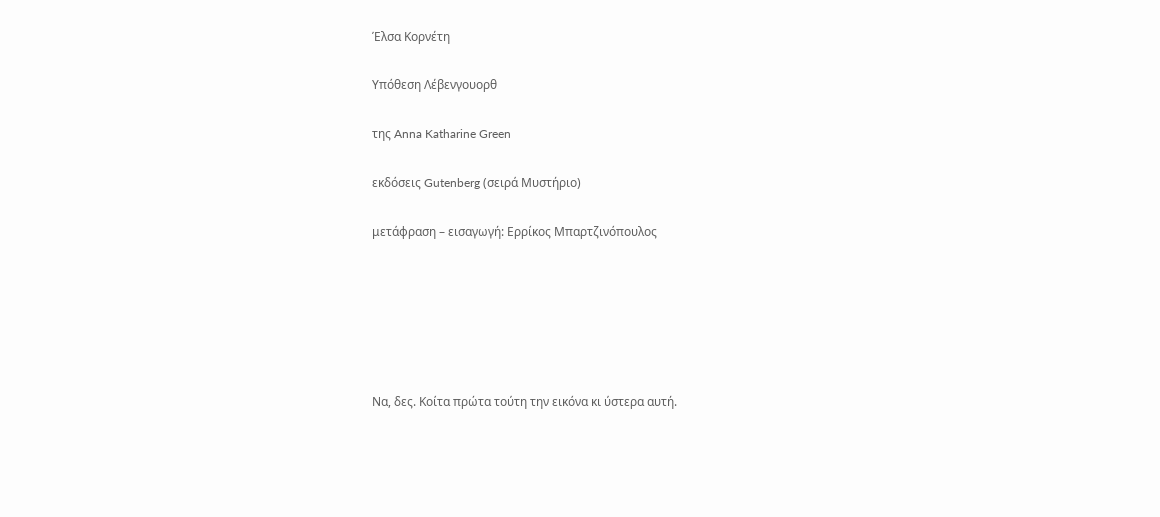Έλσα Κορνέτη

Υπόθεση Λέβενγουορθ

της Anna Katharine Green

εκδόσεις Gutenberg (σειρά Μυστήριο)

μετάφραση – εισαγωγή: Ερρίκος Μπαρτζινόπουλος






Να, δες. Κοίτα πρώτα τούτη την εικόνα κι ύστερα αυτή.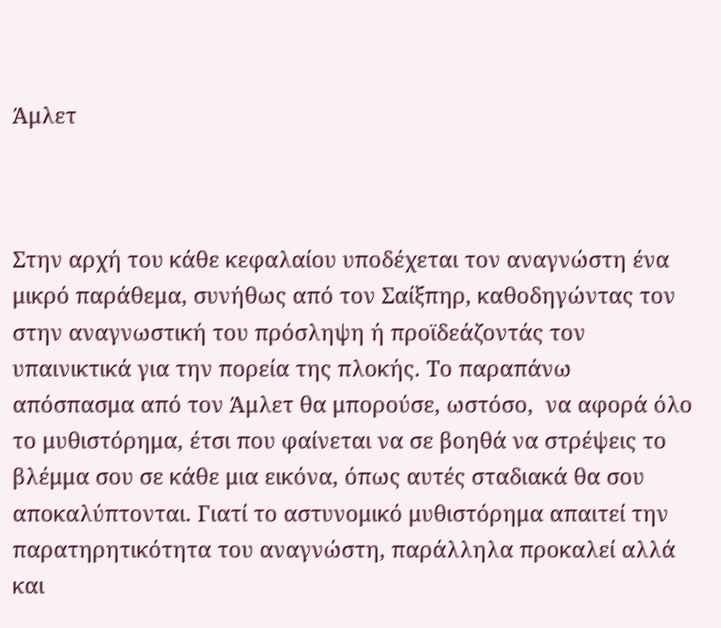Άμλετ



Στην αρχή του κάθε κεφαλαίου υποδέχεται τον αναγνώστη ένα μικρό παράθεμα, συνήθως από τον Σαίξπηρ, καθοδηγώντας τον στην αναγνωστική του πρόσληψη ή προϊδεάζοντάς τον υπαινικτικά για την πορεία της πλοκής. Το παραπάνω απόσπασμα από τον Άμλετ θα μπορούσε, ωστόσο,  να αφορά όλο το μυθιστόρημα, έτσι που φαίνεται να σε βοηθά να στρέψεις το βλέμμα σου σε κάθε μια εικόνα, όπως αυτές σταδιακά θα σου αποκαλύπτονται. Γιατί το αστυνομικό μυθιστόρημα απαιτεί την παρατηρητικότητα του αναγνώστη, παράλληλα προκαλεί αλλά και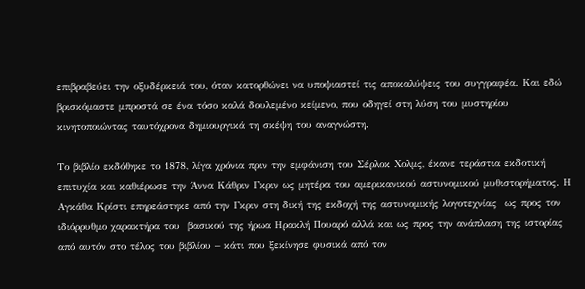επιβραβεύει την οξυδέρκειά του, όταν κατορθώνει να υποψιαστεί τις αποκαλύψεις του συγγραφέα. Και εδώ βρισκόμαστε μπροστά σε ένα τόσο καλά δουλεμένο κείμενο, που οδηγεί στη λύση του μυστηρίου κινητοποιώντας ταυτόχρονα δημιουργικά τη σκέψη του αναγνώστη.

Το βιβλίο εκδόθηκε το 1878, λίγα χρόνια πριν την εμφάνιση του Σέρλοκ Χολμς, έκανε τεράστια εκδοτική επιτυχία και καθιέρωσε την Άννα Κάθριν Γκριν ως μητέρα του αμερικανικού αστυνομικού μυθιστορήματος. Η Αγκάθα Κρίστι επηρεάστηκε από την Γκριν στη δική της εκδοχή της αστυνομικής λογοτεχνίας  ως προς τον ιδιόρρυθμο χαρακτήρα του  βασικού της ήρωα Ηρακλή Πουαρό αλλά και ως προς την ανάπλαση της ιστορίας από αυτόν στο τέλος του βιβλίου – κάτι που ξεκίνησε φυσικά από τον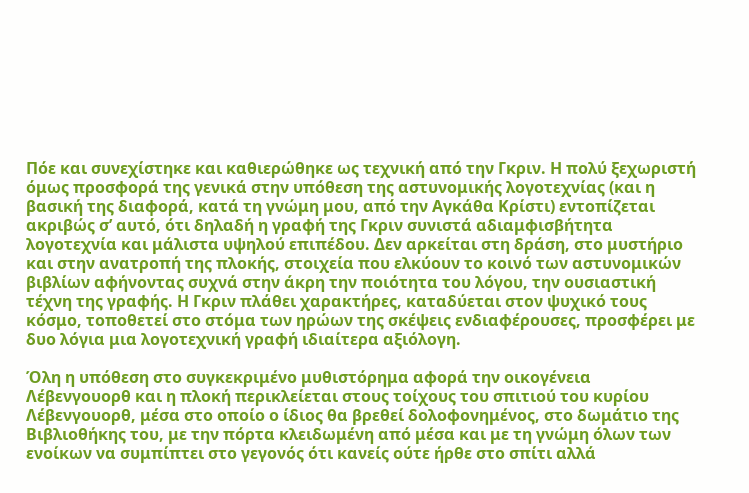Πόε και συνεχίστηκε και καθιερώθηκε ως τεχνική από την Γκριν. Η πολύ ξεχωριστή όμως προσφορά της γενικά στην υπόθεση της αστυνομικής λογοτεχνίας (και η βασική της διαφορά, κατά τη γνώμη μου, από την Αγκάθα Κρίστι) εντοπίζεται ακριβώς σ’ αυτό, ότι δηλαδή η γραφή της Γκριν συνιστά αδιαμφισβήτητα λογοτεχνία και μάλιστα υψηλού επιπέδου. Δεν αρκείται στη δράση, στο μυστήριο και στην ανατροπή της πλοκής, στοιχεία που ελκύουν το κοινό των αστυνομικών βιβλίων αφήνοντας συχνά στην άκρη την ποιότητα του λόγου, την ουσιαστική τέχνη της γραφής. Η Γκριν πλάθει χαρακτήρες, καταδύεται στον ψυχικό τους κόσμο, τοποθετεί στο στόμα των ηρώων της σκέψεις ενδιαφέρουσες, προσφέρει με δυο λόγια μια λογοτεχνική γραφή ιδιαίτερα αξιόλογη.

Όλη η υπόθεση στο συγκεκριμένο μυθιστόρημα αφορά την οικογένεια Λέβενγουορθ και η πλοκή περικλείεται στους τοίχους του σπιτιού του κυρίου Λέβενγουορθ, μέσα στο οποίο ο ίδιος θα βρεθεί δολοφονημένος, στο δωμάτιο της Βιβλιοθήκης του, με την πόρτα κλειδωμένη από μέσα και με τη γνώμη όλων των ενοίκων να συμπίπτει στο γεγονός ότι κανείς ούτε ήρθε στο σπίτι αλλά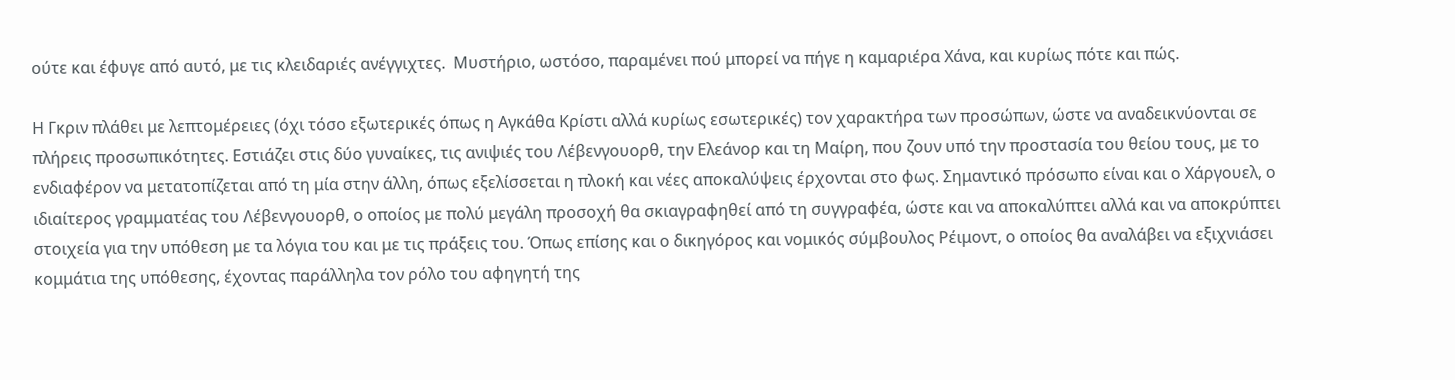ούτε και έφυγε από αυτό, με τις κλειδαριές ανέγγιχτες.  Μυστήριο, ωστόσο, παραμένει πού μπορεί να πήγε η καμαριέρα Χάνα, και κυρίως πότε και πώς.

Η Γκριν πλάθει με λεπτομέρειες (όχι τόσο εξωτερικές όπως η Αγκάθα Κρίστι αλλά κυρίως εσωτερικές) τον χαρακτήρα των προσώπων, ώστε να αναδεικνύονται σε πλήρεις προσωπικότητες. Εστιάζει στις δύο γυναίκες, τις ανιψιές του Λέβενγουορθ, την Ελεάνορ και τη Μαίρη, που ζουν υπό την προστασία του θείου τους, με το ενδιαφέρον να μετατοπίζεται από τη μία στην άλλη, όπως εξελίσσεται η πλοκή και νέες αποκαλύψεις έρχονται στο φως. Σημαντικό πρόσωπο είναι και ο Χάργουελ, ο ιδιαίτερος γραμματέας του Λέβενγουορθ, ο οποίος με πολύ μεγάλη προσοχή θα σκιαγραφηθεί από τη συγγραφέα, ώστε και να αποκαλύπτει αλλά και να αποκρύπτει στοιχεία για την υπόθεση με τα λόγια του και με τις πράξεις του. Όπως επίσης και ο δικηγόρος και νομικός σύμβουλος Ρέιμοντ, ο οποίος θα αναλάβει να εξιχνιάσει κομμάτια της υπόθεσης, έχοντας παράλληλα τον ρόλο του αφηγητή της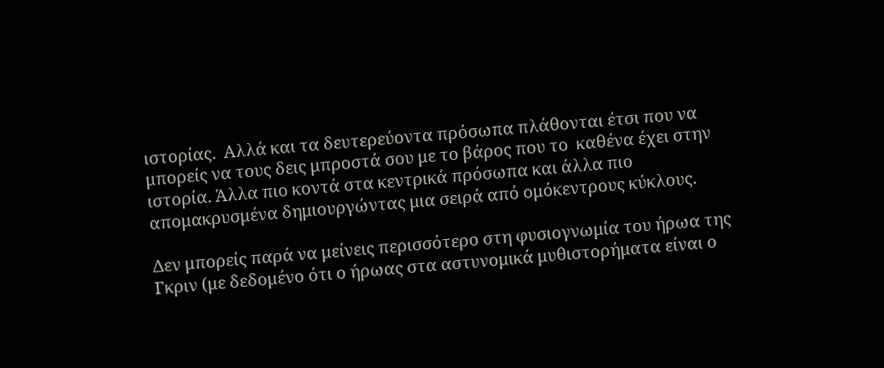ιστορίας.  Αλλά και τα δευτερεύοντα πρόσωπα πλάθονται έτσι που να μπορείς να τους δεις μπροστά σου με το βάρος που το  καθένα έχει στην ιστορία. Άλλα πιο κοντά στα κεντρικά πρόσωπα και άλλα πιο απομακρυσμένα δημιουργώντας μια σειρά από ομόκεντρους κύκλους.

Δεν μπορείς παρά να μείνεις περισσότερο στη φυσιογνωμία του ήρωα της Γκριν (με δεδομένο ότι ο ήρωας στα αστυνομικά μυθιστορήματα είναι ο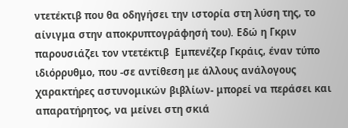ντετέκτιβ που θα οδηγήσει την ιστορία στη λύση της, το αίνιγμα στην αποκρυπτογράφησή του). Εδώ η Γκριν παρουσιάζει τον ντετέκτιβ  Εμπενέζερ Γκράις, έναν τύπο ιδιόρρυθμο, που -σε αντίθεση με άλλους ανάλογους χαρακτήρες αστυνομικών βιβλίων- μπορεί να περάσει και απαρατήρητος, να μείνει στη σκιά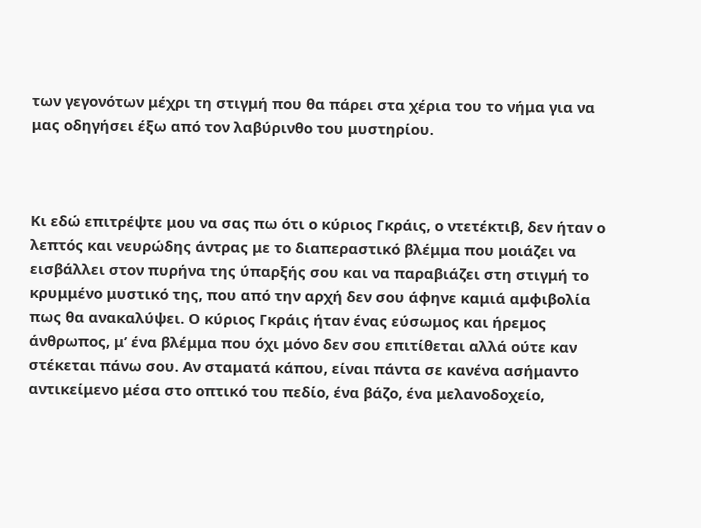των γεγονότων μέχρι τη στιγμή που θα πάρει στα χέρια του το νήμα για να μας οδηγήσει έξω από τον λαβύρινθο του μυστηρίου.



Κι εδώ επιτρέψτε μου να σας πω ότι ο κύριος Γκράις, ο ντετέκτιβ, δεν ήταν ο λεπτός και νευρώδης άντρας με το διαπεραστικό βλέμμα που μοιάζει να εισβάλλει στον πυρήνα της ύπαρξής σου και να παραβιάζει στη στιγμή το κρυμμένο μυστικό της, που από την αρχή δεν σου άφηνε καμιά αμφιβολία πως θα ανακαλύψει. Ο κύριος Γκράις ήταν ένας εύσωμος και ήρεμος άνθρωπος, μ’ ένα βλέμμα που όχι μόνο δεν σου επιτίθεται αλλά ούτε καν στέκεται πάνω σου. Αν σταματά κάπου, είναι πάντα σε κανένα ασήμαντο αντικείμενο μέσα στο οπτικό του πεδίο, ένα βάζο, ένα μελανοδοχείο,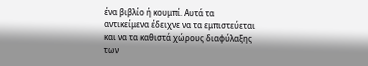ένα βιβλίο ή κουμπί. Αυτά τα αντικείμενα έδειχνε να τα εμπιστεύεται και να τα καθιστά χώρους διαφύλαξης των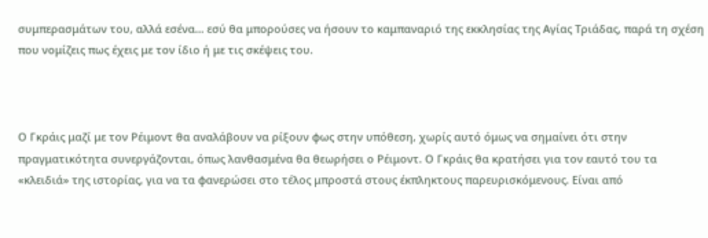συμπερασμάτων του, αλλά εσένα… εσύ θα μπορούσες να ήσουν το καμπαναριό της εκκλησίας της Αγίας Τριάδας, παρά τη σχέση που νομίζεις πως έχεις με τον ίδιο ή με τις σκέψεις του.



Ο Γκράις μαζί με τον Ρέιμοντ θα αναλάβουν να ρίξουν φως στην υπόθεση, χωρίς αυτό όμως να σημαίνει ότι στην πραγματικότητα συνεργάζονται, όπως λανθασμένα θα θεωρήσει ο Ρέιμοντ. Ο Γκράις θα κρατήσει για τον εαυτό του τα «κλειδιά» της ιστορίας, για να τα φανερώσει στο τέλος μπροστά στους έκπληκτους παρευρισκόμενους. Είναι από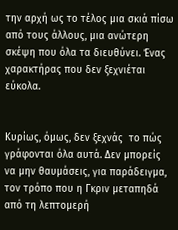την αρχή ως το τέλος μια σκιά πίσω από τους άλλους, μια ανώτερη σκέψη που όλα τα διευθύνει. Ένας χαρακτήρας που δεν ξεχνιέται εύκολα.


Κυρίως, όμως, δεν ξεχνάς  το πώς γράφονται όλα αυτά. Δεν μπορείς να μην θαυμάσεις, για παράδειγμα, τον τρόπο που η Γκριν μεταπηδά από τη λεπτομερή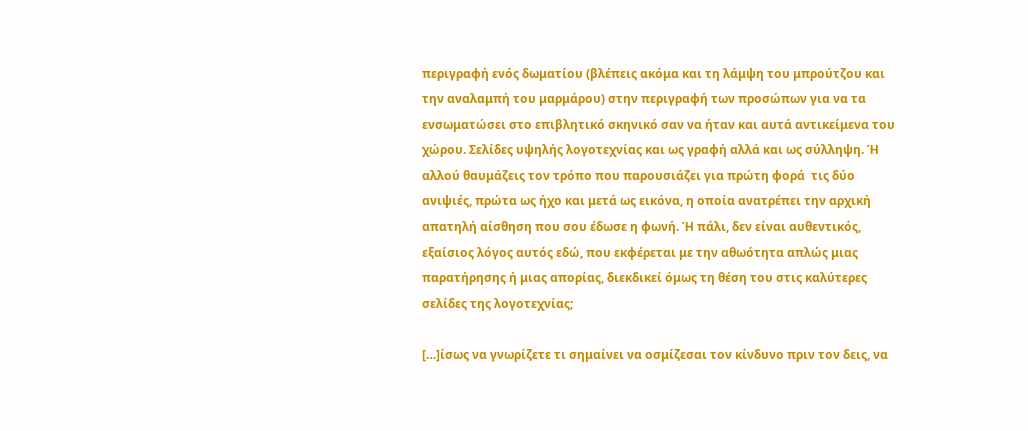περιγραφή ενός δωματίου (βλέπεις ακόμα και τη λάμψη του μπρούτζου και την αναλαμπή του μαρμάρου) στην περιγραφή των προσώπων για να τα ενσωματώσει στο επιβλητικό σκηνικό σαν να ήταν και αυτά αντικείμενα του χώρου. Σελίδες υψηλής λογοτεχνίας και ως γραφή αλλά και ως σύλληψη. Ή αλλού θαυμάζεις τον τρόπο που παρουσιάζει για πρώτη φορά  τις δύο ανιψιές, πρώτα ως ήχο και μετά ως εικόνα, η οποία ανατρέπει την αρχική απατηλή αίσθηση που σου έδωσε η φωνή. Ή πάλι, δεν είναι αυθεντικός, εξαίσιος λόγος αυτός εδώ, που εκφέρεται με την αθωότητα απλώς μιας παρατήρησης ή μιας απορίας, διεκδικεί όμως τη θέση του στις καλύτερες σελίδες της λογοτεχνίας;

[…]ίσως να γνωρίζετε τι σημαίνει να οσμίζεσαι τον κίνδυνο πριν τον δεις, να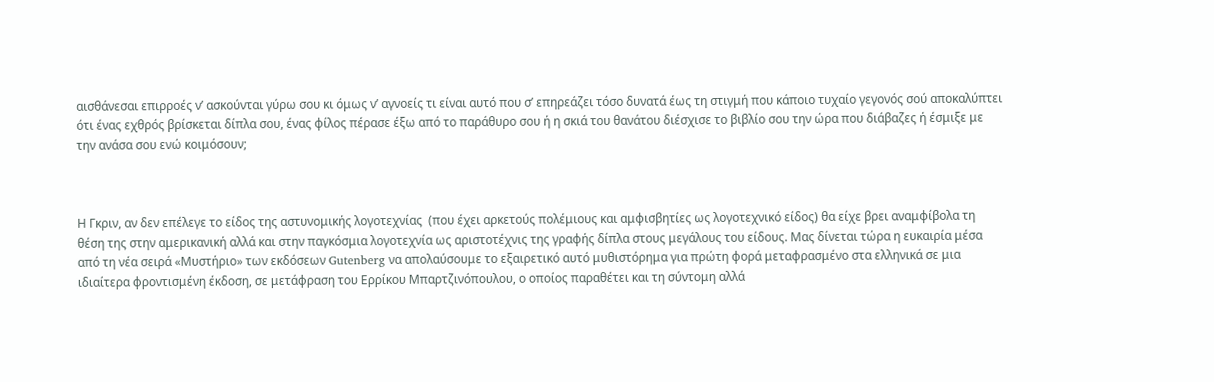αισθάνεσαι επιρροές ν’ ασκούνται γύρω σου κι όμως ν’ αγνοείς τι είναι αυτό που σ’ επηρεάζει τόσο δυνατά έως τη στιγμή που κάποιο τυχαίο γεγονός σού αποκαλύπτει  ότι ένας εχθρός βρίσκεται δίπλα σου, ένας φίλος πέρασε έξω από το παράθυρο σου ή η σκιά του θανάτου διέσχισε το βιβλίο σου την ώρα που διάβαζες ή έσμιξε με την ανάσα σου ενώ κοιμόσουν;



Η Γκριν, αν δεν επέλεγε το είδος της αστυνομικής λογοτεχνίας  (που έχει αρκετούς πολέμιους και αμφισβητίες ως λογοτεχνικό είδος) θα είχε βρει αναμφίβολα τη θέση της στην αμερικανική αλλά και στην παγκόσμια λογοτεχνία ως αριστοτέχνις της γραφής δίπλα στους μεγάλους του είδους. Μας δίνεται τώρα η ευκαιρία μέσα από τη νέα σειρά «Μυστήριο» των εκδόσεων Gutenberg να απολαύσουμε το εξαιρετικό αυτό μυθιστόρημα για πρώτη φορά μεταφρασμένο στα ελληνικά σε μια ιδιαίτερα φροντισμένη έκδοση, σε μετάφραση του Ερρίκου Μπαρτζινόπουλου, ο οποίος παραθέτει και τη σύντομη αλλά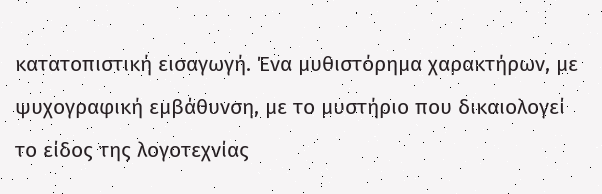κατατοπιστική εισαγωγή. Ένα μυθιστόρημα χαρακτήρων, με ψυχογραφική εμβάθυνση, με το μυστήριο που δικαιολογεί το είδος της λογοτεχνίας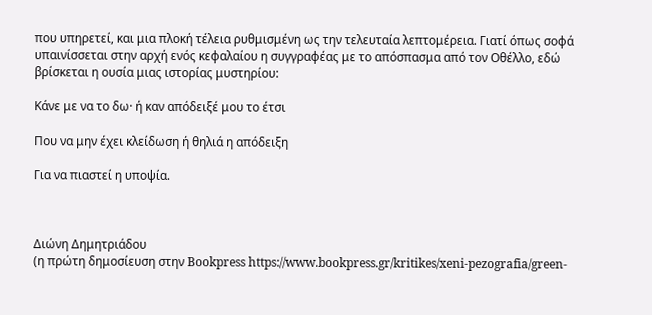που υπηρετεί, και μια πλοκή τέλεια ρυθμισμένη ως την τελευταία λεπτομέρεια. Γιατί όπως σοφά υπαινίσσεται στην αρχή ενός κεφαλαίου η συγγραφέας με το απόσπασμα από τον Οθέλλο, εδώ βρίσκεται η ουσία μιας ιστορίας μυστηρίου:

Κάνε με να το δω· ή καν απόδειξέ μου το έτσι

Που να μην έχει κλείδωση ή θηλιά η απόδειξη

Για να πιαστεί η υποψία.



Διώνη Δημητριάδου
(η πρώτη δημοσίευση στην Bookpress https://www.bookpress.gr/kritikes/xeni-pezografia/green-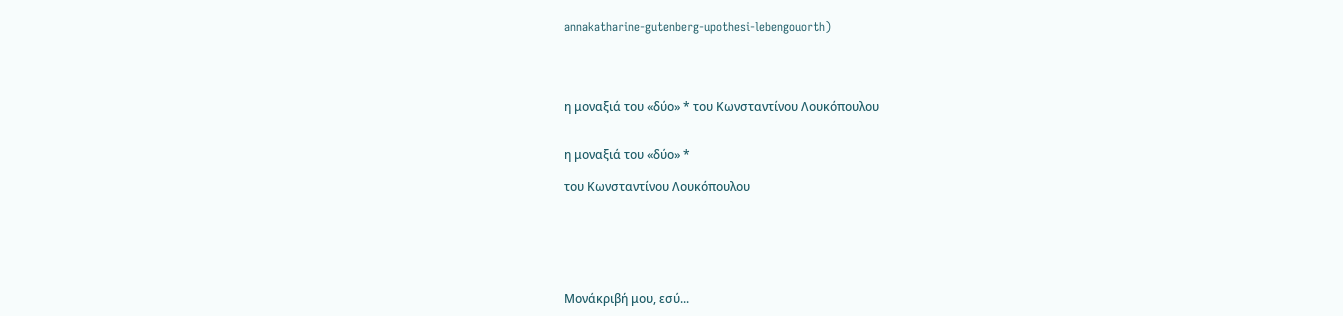annakatharine-gutenberg-upothesi-lebengouorth)




η μοναξιά του «δύο» * του Κωνσταντίνου Λουκόπουλου


η μοναξιά του «δύο» *

του Κωνσταντίνου Λουκόπουλου






Μονάκριβή μου, εσύ...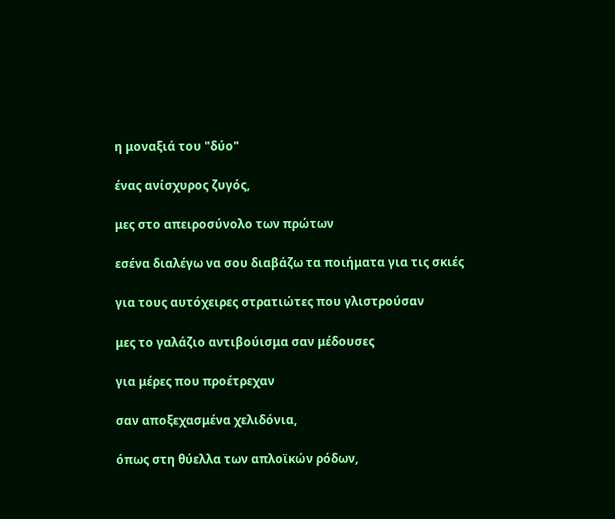η μοναξιά του "δύο"

ένας ανίσχυρος ζυγός,

μες στο απειροσύνολο των πρώτων

εσένα διαλέγω να σου διαβάζω τα ποιήματα για τις σκιές

για τους αυτόχειρες στρατιώτες που γλιστρούσαν

μες το γαλάζιο αντιβούισμα σαν μέδουσες

για μέρες που προέτρεχαν

σαν αποξεχασμένα χελιδόνια,

όπως στη θύελλα των απλοϊκών ρόδων,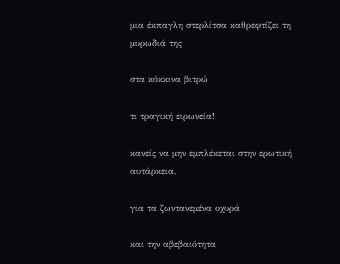μια έκπαγλη στερλίτσα καθρεφτίζει τη μυρωδιά της

στα κόκκινα βιτρώ

τι τραγική ειρωνεία!

κανείς να μην εμπλέκεται στην ερωτική αυτάρκεια,

για τα ζωντανεμένα οχυρά

και την αβεβαιότητα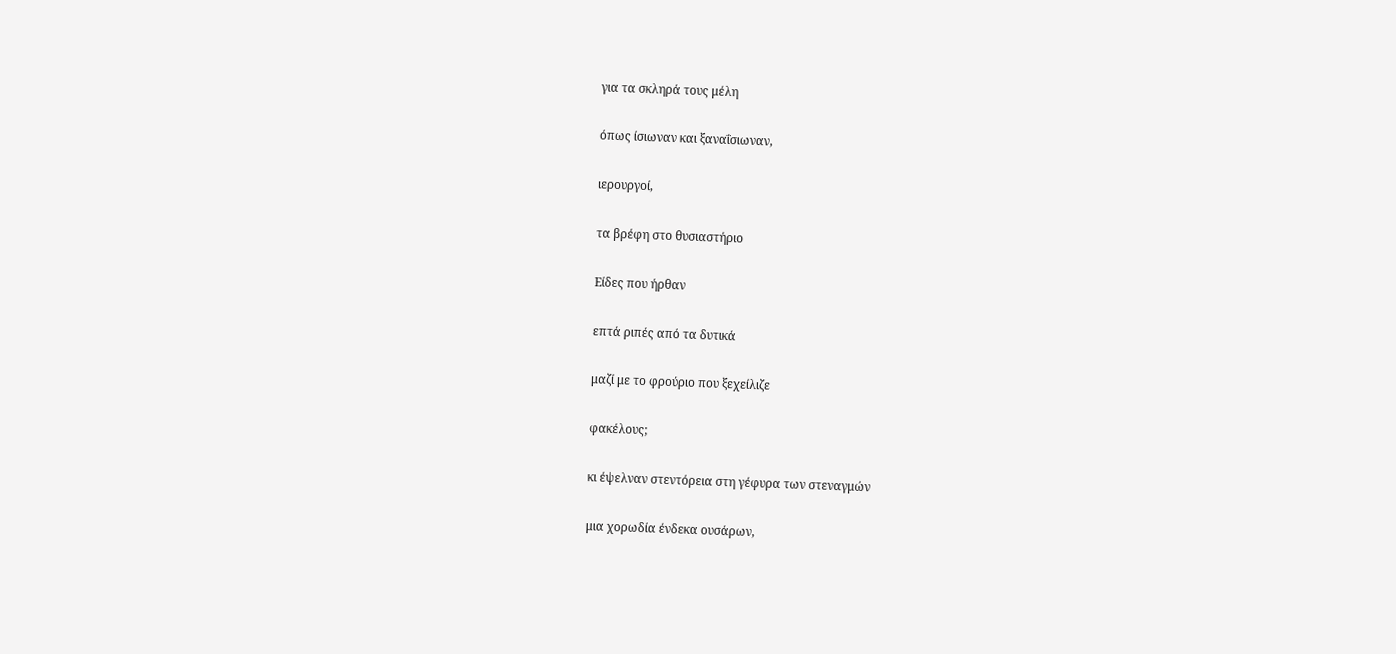για τα σκληρά τους μέλη

όπως ίσιωναν και ξαναΐσιωναν,

ιερουργοί,

τα βρέφη στο θυσιαστήριο

Είδες που ήρθαν

επτά ριπές από τα δυτικά

μαζί με το φρούριο που ξεχείλιζε

φακέλους;

κι έψελναν στεντόρεια στη γέφυρα των στεναγμών

μια χορωδία ένδεκα ουσάρων,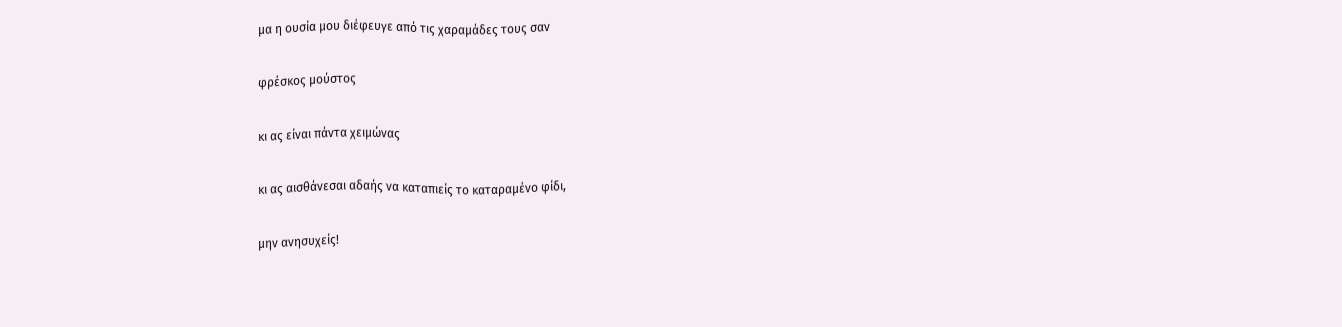μα η ουσία μου διέφευγε από τις χαραμάδες τους σαν

φρέσκος μούστος

κι ας είναι πάντα χειμώνας

κι ας αισθάνεσαι αδαής να καταπιείς το καταραμένο φίδι,

μην ανησυχείς!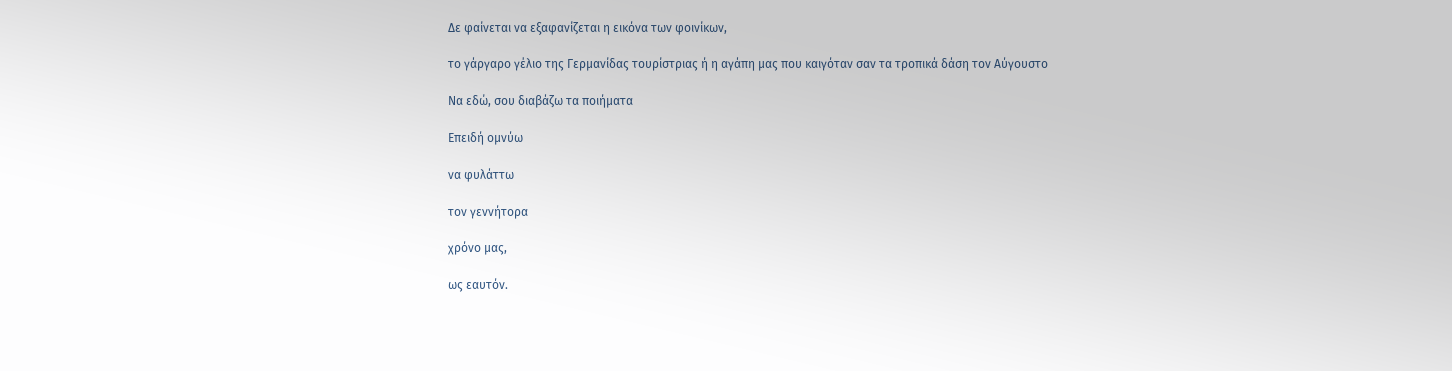Δε φαίνεται να εξαφανίζεται η εικόνα των φοινίκων,

το γάργαρο γέλιο της Γερμανίδας τουρίστριας ή η αγάπη μας που καιγόταν σαν τα τροπικά δάση τον Αύγουστο

Να εδώ, σου διαβάζω τα ποιήματα

Επειδή ομνύω

να φυλάττω

τον γεννήτορα

χρόνο μας,

ως εαυτόν.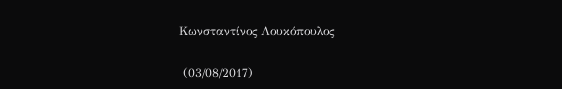Κωνσταντίνος Λουκόπουλος

 (03/08/2017)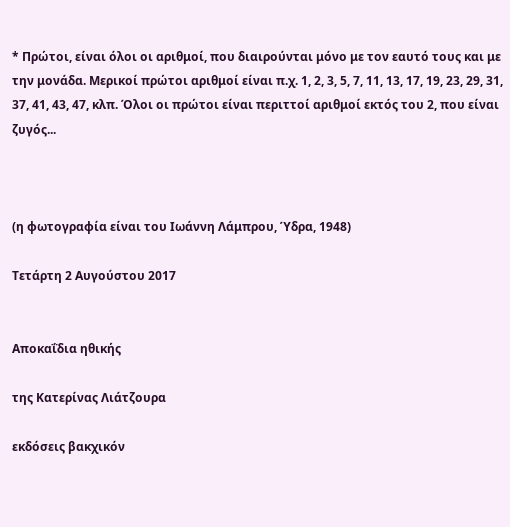* Πρώτοι, είναι όλοι οι αριθμοί, που διαιρούνται μόνο με τον εαυτό τους και με την μονάδα. Μερικοί πρώτοι αριθμοί είναι π.χ. 1, 2, 3, 5, 7, 11, 13, 17, 19, 23, 29, 31, 37, 41, 43, 47, κλπ. Όλοι οι πρώτοι είναι περιττοί αριθμοί εκτός του 2, που είναι ζυγός...



(η φωτογραφία είναι του Ιωάννη Λάμπρου, Ύδρα, 1948)

Τετάρτη 2 Αυγούστου 2017


Αποκαΐδια ηθικής

της Κατερίνας Λιάτζουρα

εκδόσεις βακχικόν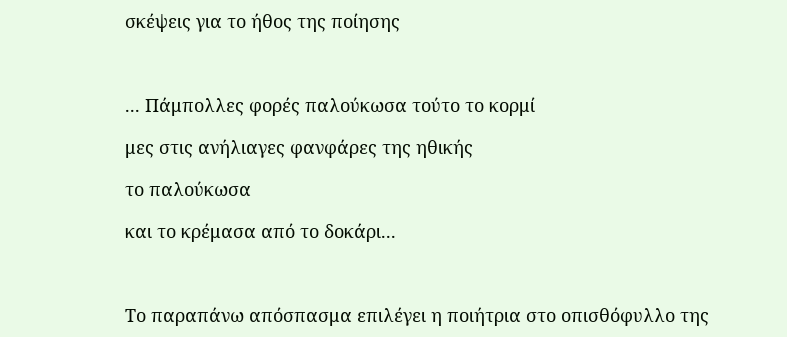σκέψεις για το ήθος της ποίησης



... Πάμπολλες φορές παλούκωσα τούτο το κορμί

μες στις ανήλιαγες φανφάρες της ηθικής

το παλούκωσα

και το κρέμασα από το δοκάρι...



Το παραπάνω απόσπασμα επιλέγει η ποιήτρια στο οπισθόφυλλο της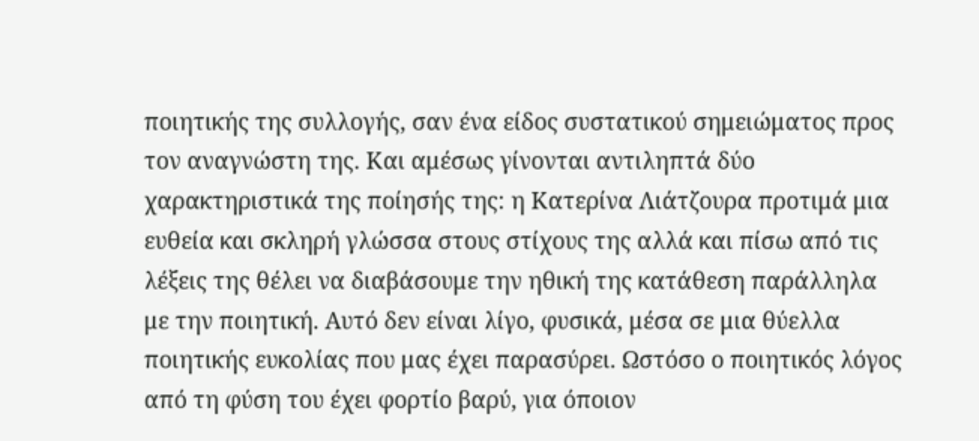ποιητικής της συλλογής, σαν ένα είδος συστατικού σημειώματος προς τον αναγνώστη της. Και αμέσως γίνονται αντιληπτά δύο χαρακτηριστικά της ποίησής της: η Κατερίνα Λιάτζουρα προτιμά μια ευθεία και σκληρή γλώσσα στους στίχους της αλλά και πίσω από τις λέξεις της θέλει να διαβάσουμε την ηθική της κατάθεση παράλληλα με την ποιητική. Αυτό δεν είναι λίγο, φυσικά, μέσα σε μια θύελλα ποιητικής ευκολίας που μας έχει παρασύρει. Ωστόσο ο ποιητικός λόγος από τη φύση του έχει φορτίο βαρύ, για όποιον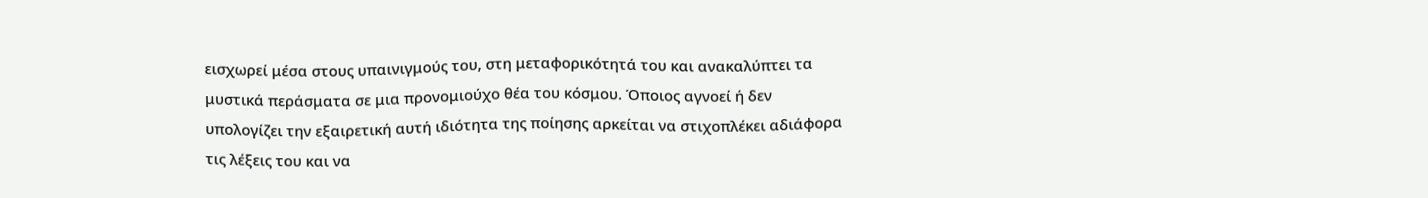εισχωρεί μέσα στους υπαινιγμούς του, στη μεταφορικότητά του και ανακαλύπτει τα μυστικά περάσματα σε μια προνομιούχο θέα του κόσμου. Όποιος αγνοεί ή δεν υπολογίζει την εξαιρετική αυτή ιδιότητα της ποίησης αρκείται να στιχοπλέκει αδιάφορα τις λέξεις του και να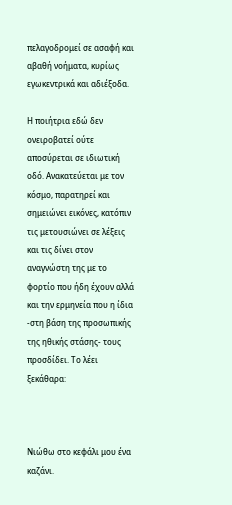πελαγοδρομεί σε ασαφή και αβαθή νοήματα, κυρίως εγωκεντρικά και αδιέξοδα.

Η ποιήτρια εδώ δεν ονειροβατεί ούτε αποσύρεται σε ιδιωτική οδό. Ανακατεύεται με τον κόσμο, παρατηρεί και σημειώνει εικόνες, κατόπιν τις μετουσιώνει σε λέξεις και τις δίνει στον αναγνώστη της με το φορτίο που ήδη έχουν αλλά και την ερμηνεία που η ίδια -στη βάση της προσωπικής της ηθικής στάσης- τους προσδίδει. Το λέει ξεκάθαρα:



Νιώθω στο κεφάλι μου ένα καζάνι.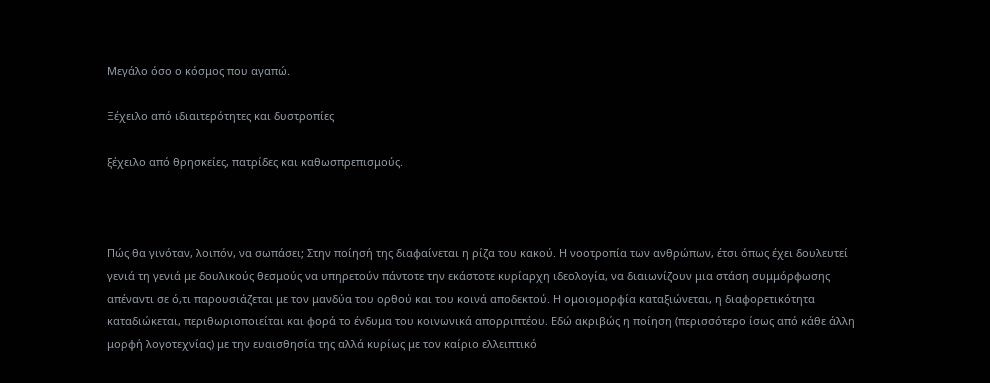Μεγάλο όσο ο κόσμος που αγαπώ.

Ξέχειλο από ιδιαιτερότητες και δυστροπίες

ξέχειλο από θρησκείες, πατρίδες και καθωσπρεπισμούς.



Πώς θα γινόταν, λοιπόν, να σωπάσει; Στην ποίησή της διαφαίνεται η ρίζα του κακού. Η νοοτροπία των ανθρώπων, έτσι όπως έχει δουλευτεί γενιά τη γενιά με δουλικούς θεσμούς να υπηρετούν πάντοτε την εκάστοτε κυρίαρχη ιδεολογία, να διαιωνίζουν μια στάση συμμόρφωσης απέναντι σε ό,τι παρουσιάζεται με τον μανδύα του ορθού και του κοινά αποδεκτού. Η ομοιομορφία καταξιώνεται, η διαφορετικότητα καταδιώκεται, περιθωριοποιείται και φορά το ένδυμα του κοινωνικά απορριπτέου. Εδώ ακριβώς η ποίηση (περισσότερο ίσως από κάθε άλλη μορφή λογοτεχνίας) με την ευαισθησία της αλλά κυρίως με τον καίριο ελλειπτικό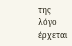της λόγο έρχεται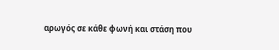αρωγός σε κάθε φωνή και στάση που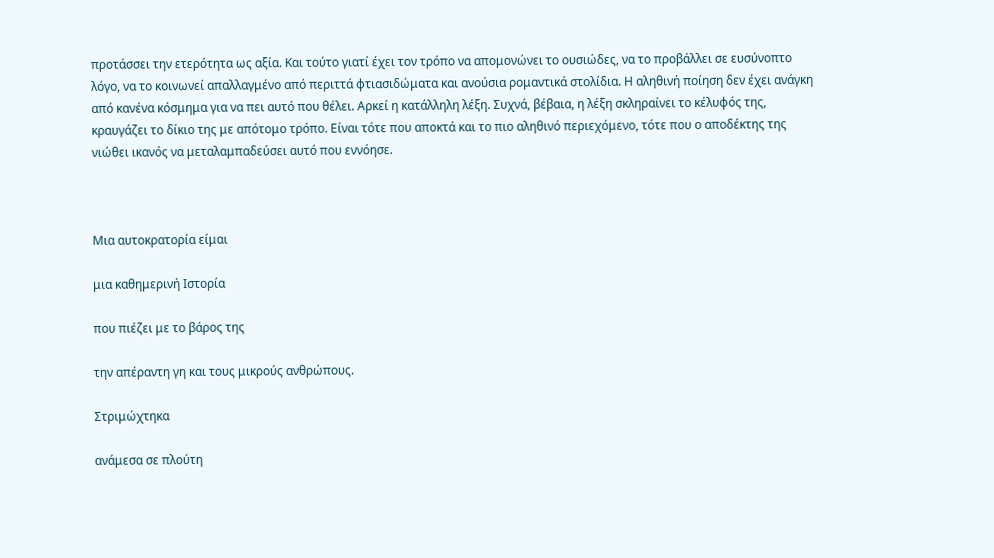προτάσσει την ετερότητα ως αξία. Και τούτο γιατί έχει τον τρόπο να απομονώνει το ουσιώδες, να το προβάλλει σε ευσύνοπτο λόγο, να το κοινωνεί απαλλαγμένο από περιττά φτιασιδώματα και ανούσια ρομαντικά στολίδια. Η αληθινή ποίηση δεν έχει ανάγκη από κανένα κόσμημα για να πει αυτό που θέλει. Αρκεί η κατάλληλη λέξη. Συχνά, βέβαια, η λέξη σκληραίνει το κέλυφός της, κραυγάζει το δίκιο της με απότομο τρόπο. Είναι τότε που αποκτά και το πιο αληθινό περιεχόμενο, τότε που ο αποδέκτης της νιώθει ικανός να μεταλαμπαδεύσει αυτό που εννόησε.



Μια αυτοκρατορία είμαι

μια καθημερινή Ιστορία

που πιέζει με το βάρος της

την απέραντη γη και τους μικρούς ανθρώπους.

Στριμώχτηκα

ανάμεσα σε πλούτη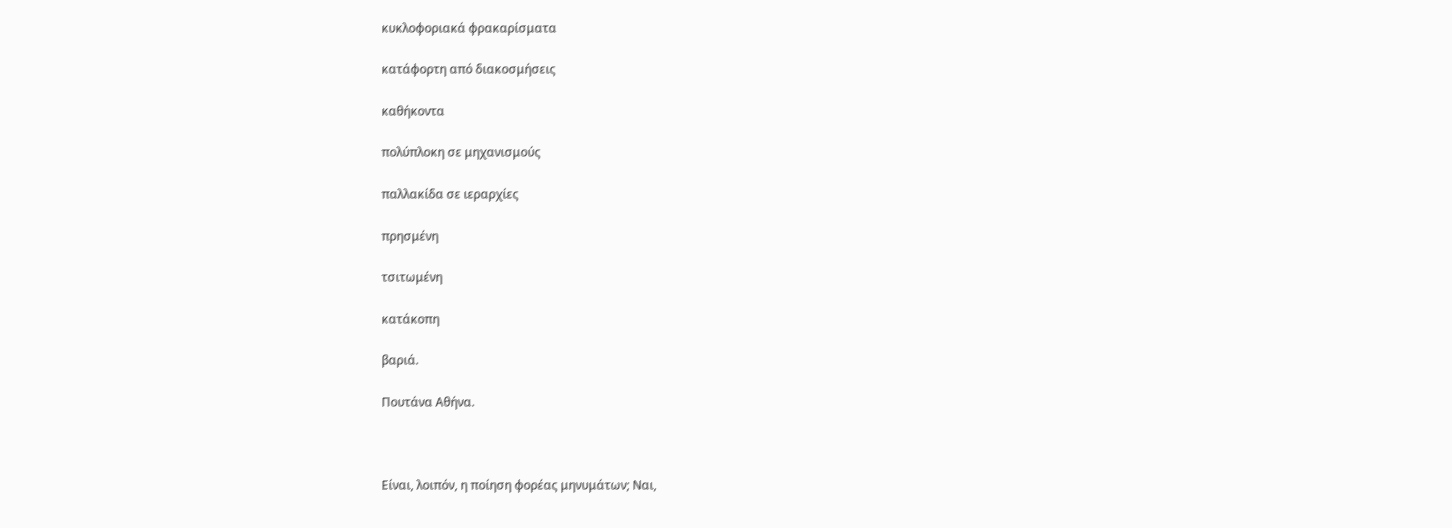κυκλοφοριακά φρακαρίσματα

κατάφορτη από διακοσμήσεις

καθήκοντα

πολύπλοκη σε μηχανισμούς

παλλακίδα σε ιεραρχίες

πρησμένη

τσιτωμένη

κατάκοπη

βαριά.

Πουτάνα Αθήνα.



Είναι, λοιπόν, η ποίηση φορέας μηνυμάτων; Ναι,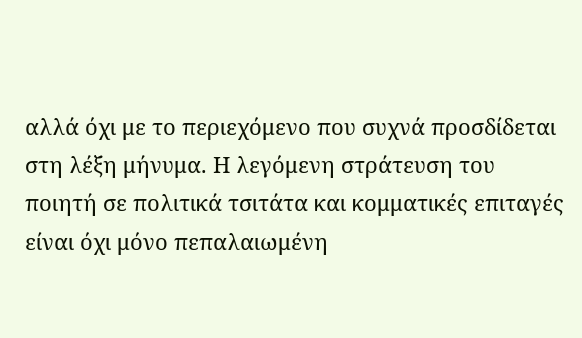αλλά όχι με το περιεχόμενο που συχνά προσδίδεται στη λέξη μήνυμα. Η λεγόμενη στράτευση του ποιητή σε πολιτικά τσιτάτα και κομματικές επιταγές είναι όχι μόνο πεπαλαιωμένη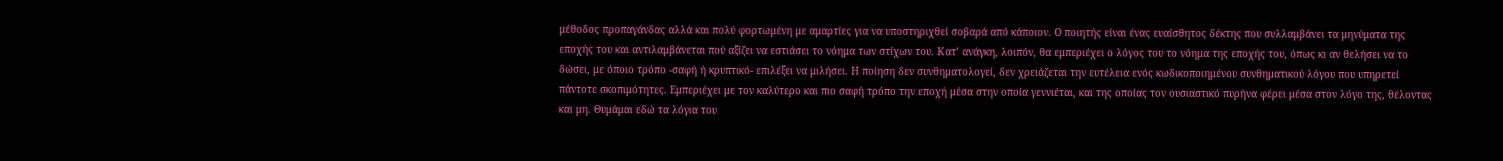μέθοδος προπαγάνδας αλλά και πολύ φορτωμένη με αμαρτίες για να υποστηριχθεί σοβαρά από κάποιον. Ο ποιητής είναι ένας ευαίσθητος δέκτης που συλλαμβάνει τα μηνύματα της εποχής του και αντιλαμβάνεται πού αξίζει να εστιάσει το νόημα των στίχων του. Κατ’ ανάγκη, λοιπόν, θα εμπεριέχει ο λόγος του το νόημα της εποχής του, όπως κι αν θελήσει να το δώσει, με όποιο τρόπο -σαφή ή κρυπτικό- επιλέξει να μιλήσει. Η ποίηση δεν συνθηματολογεί, δεν χρειάζεται την ευτέλεια ενός κωδικοποιημένου συνθηματικού λόγου που υπηρετεί πάντοτε σκοπιμότητες. Εμπεριέχει με τον καλύτερο και πιο σαφή τρόπο την εποχή μέσα στην οποία γεννιέται, και της οποίας τον ουσιαστικό πυρήνα φέρει μέσα στον λόγο της, θέλοντας και μη. Θυμάμαι εδώ τα λόγια του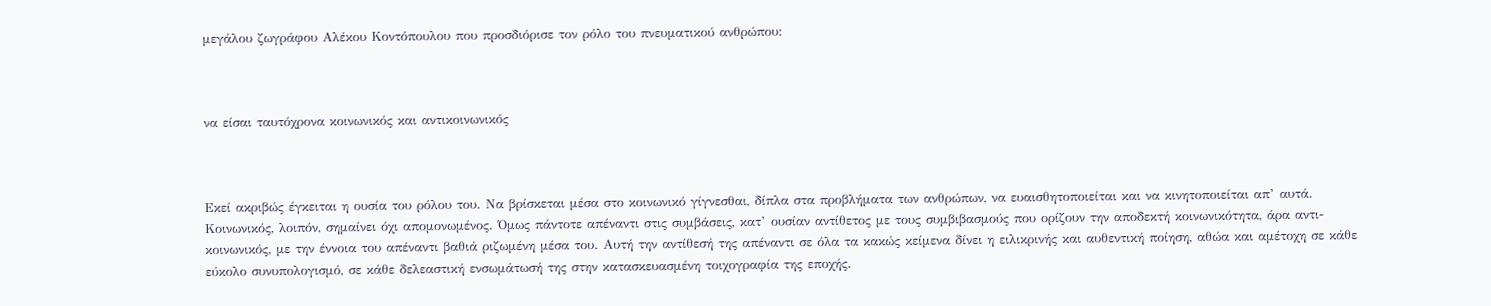μεγάλου ζωγράφου Αλέκου Κοντόπουλου που προσδιόρισε τον ρόλο του πνευματικού ανθρώπου:



να είσαι ταυτόχρονα κοινωνικός και αντικοινωνικός



Εκεί ακριβώς έγκειται η ουσία του ρόλου του. Να βρίσκεται μέσα στο κοινωνικό γίγνεσθαι, δίπλα στα προβλήματα των ανθρώπων, να ευαισθητοποιείται και να κινητοποιείται απ’ αυτά. Κοινωνικός, λοιπόν, σημαίνει όχι απομονωμένος. Όμως πάντοτε απέναντι στις συμβάσεις, κατ’ ουσίαν αντίθετος με τους συμβιβασμούς που ορίζουν την αποδεκτή κοινωνικότητα, άρα αντι-κοινωνικός, με την έννοια του απέναντι βαθιά ριζωμένη μέσα του. Αυτή την αντίθεσή της απέναντι σε όλα τα κακώς κείμενα δίνει η ειλικρινής και αυθεντική ποίηση, αθώα και αμέτοχη σε κάθε εύκολο συνυπολογισμό, σε κάθε δελεαστική ενσωμάτωσή της στην κατασκευασμένη τοιχογραφία της εποχής.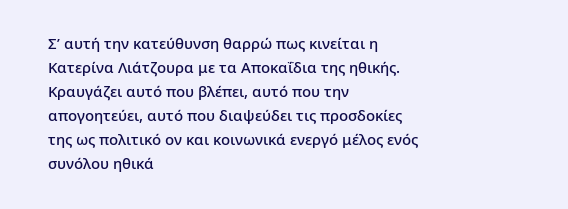Σ’ αυτή την κατεύθυνση θαρρώ πως κινείται η Κατερίνα Λιάτζουρα με τα Αποκαΐδια της ηθικής. Κραυγάζει αυτό που βλέπει, αυτό που την απογοητεύει, αυτό που διαψεύδει τις προσδοκίες της ως πολιτικό ον και κοινωνικά ενεργό μέλος ενός συνόλου ηθικά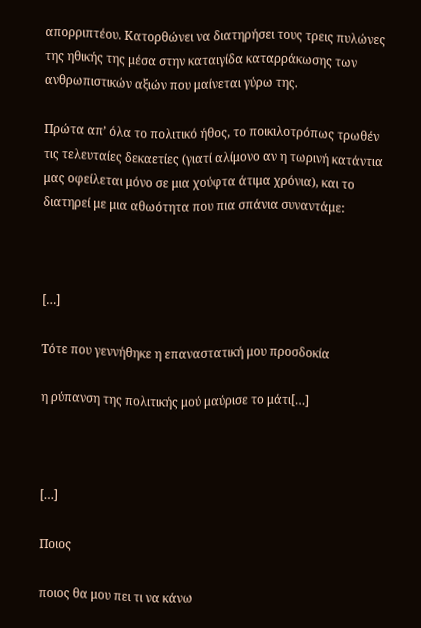απορριπτέου. Κατορθώνει να διατηρήσει τους τρεις πυλώνες της ηθικής της μέσα στην καταιγίδα καταρράκωσης των ανθρωπιστικών αξιών που μαίνεται γύρω της.

Πρώτα απ’ όλα το πολιτικό ήθος, το ποικιλοτρόπως τρωθέν τις τελευταίες δεκαετίες (γιατί αλίμονο αν η τωρινή κατάντια μας οφείλεται μόνο σε μια χούφτα άτιμα χρόνια), και το διατηρεί με μια αθωότητα που πια σπάνια συναντάμε:



[…]

Τότε που γεννήθηκε η επαναστατική μου προσδοκία

η ρύπανση της πολιτικής μού μαύρισε το μάτι[…]



[…]

Ποιος

ποιος θα μου πει τι να κάνω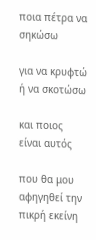ποια πέτρα να σηκώσω

για να κρυφτώ ή να σκοτώσω

και ποιος είναι αυτός

που θα μου αφηγηθεί την πικρή εκείνη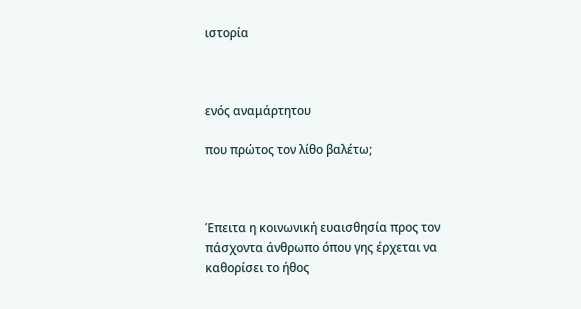ιστορία



ενός αναμάρτητου

που πρώτος τον λίθο βαλέτω;



Έπειτα η κοινωνική ευαισθησία προς τον πάσχοντα άνθρωπο όπου γης έρχεται να καθορίσει το ήθος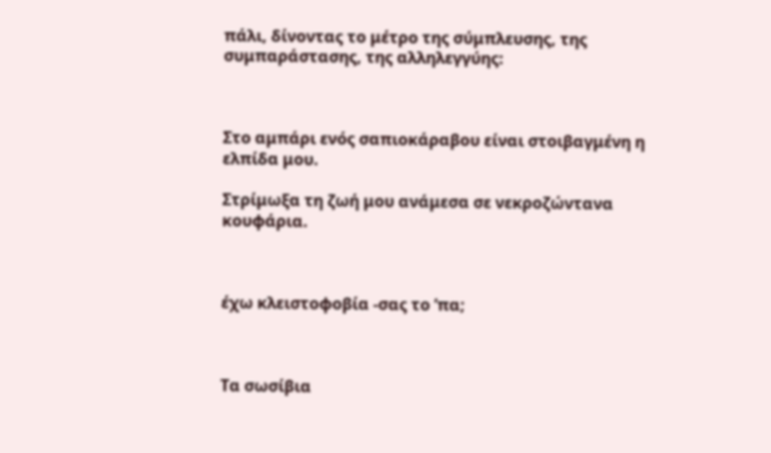πάλι, δίνοντας το μέτρο της σύμπλευσης, της συμπαράστασης, της αλληλεγγύης:



Στο αμπάρι ενός σαπιοκάραβου είναι στοιβαγμένη η ελπίδα μου.

Στρίμωξα τη ζωή μου ανάμεσα σε νεκροζώντανα κουφάρια.



έχω κλειστοφοβία -σας το ’πα;



Τα σωσίβια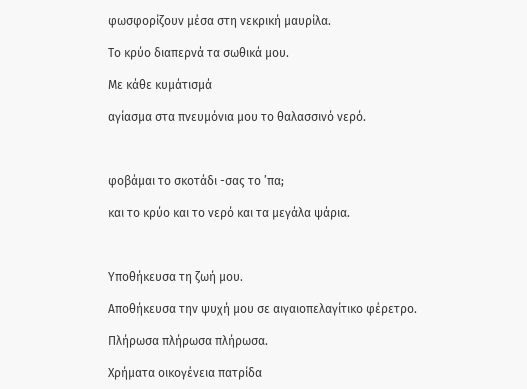φωσφορίζουν μέσα στη νεκρική μαυρίλα.

Το κρύο διαπερνά τα σωθικά μου.

Με κάθε κυμάτισμά

αγίασμα στα πνευμόνια μου το θαλασσινό νερό.



φοβάμαι το σκοτάδι -σας το ’πα;

και το κρύο και το νερό και τα μεγάλα ψάρια.



Υποθήκευσα τη ζωή μου.

Αποθήκευσα την ψυχή μου σε αιγαιοπελαγίτικο φέρετρο.

Πλήρωσα πλήρωσα πλήρωσα.

Χρήματα οικογένεια πατρίδα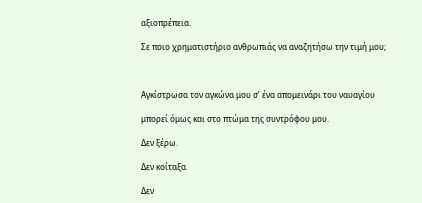αξιοπρέπεια.

Σε ποιο χρηματιστήριο ανθρωπιάς να αναζητήσω την τιμή μου;



Αγκίστρωσα τον αγκώνα μου σ’ ένα απομεινάρι του ναυαγίου

μπορεί όμως και στο πτώμα της συντρόφου μου.

Δεν ξέρω.

Δεν κοίταξα.

Δεν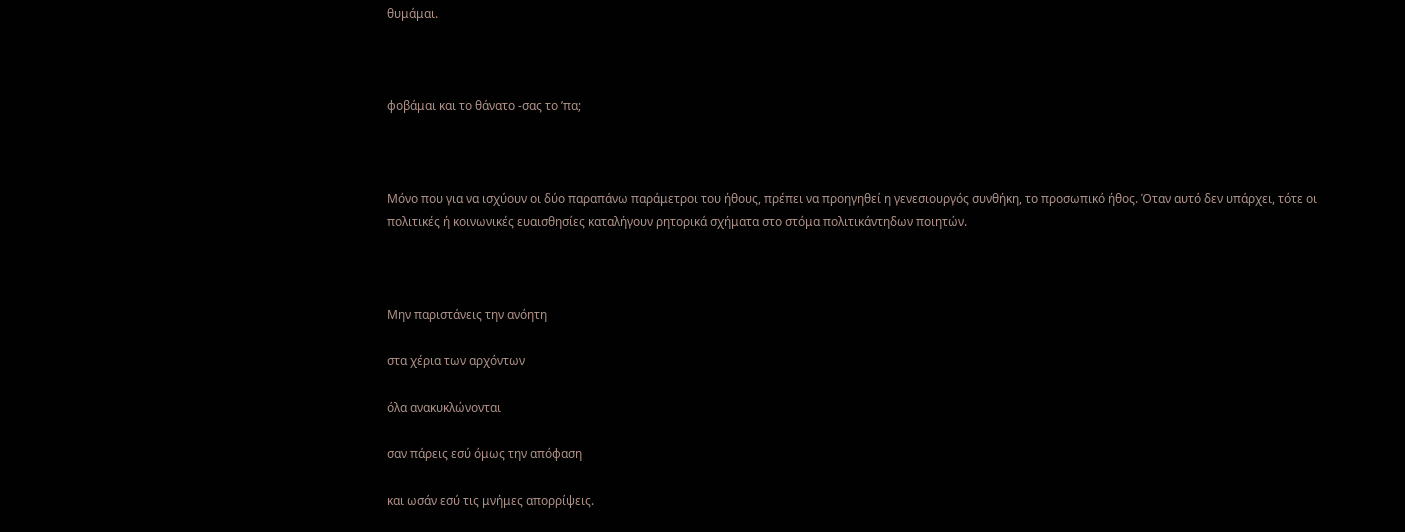θυμάμαι.



φοβάμαι και το θάνατο -σας το ’πα;



Μόνο που για να ισχύουν οι δύο παραπάνω παράμετροι του ήθους, πρέπει να προηγηθεί η γενεσιουργός συνθήκη, το προσωπικό ήθος. Όταν αυτό δεν υπάρχει, τότε οι πολιτικές ή κοινωνικές ευαισθησίες καταλήγουν ρητορικά σχήματα στο στόμα πολιτικάντηδων ποιητών.



Μην παριστάνεις την ανόητη

στα χέρια των αρχόντων

όλα ανακυκλώνονται

σαν πάρεις εσύ όμως την απόφαση

και ωσάν εσύ τις μνήμες απορρίψεις.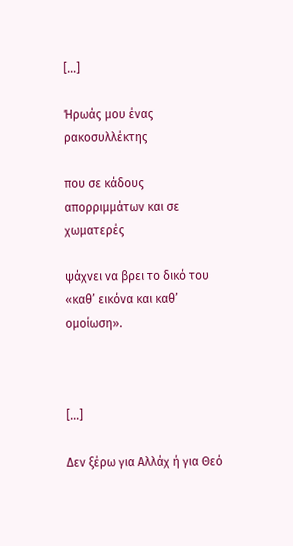[…]

Ήρωάς μου ένας ρακοσυλλέκτης

που σε κάδους απορριμμάτων και σε χωματερές

ψάχνει να βρει το δικό του «καθ’ εικόνα και καθ’ ομοίωση».



[…]

Δεν ξέρω για Αλλάχ ή για Θεό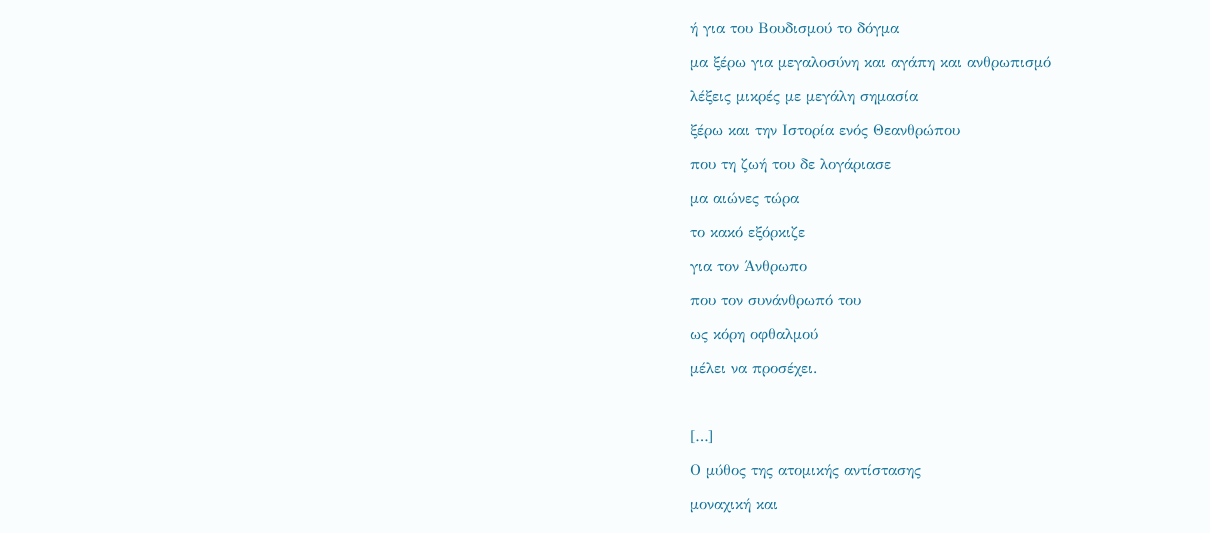ή για του Βουδισμού το δόγμα

μα ξέρω για μεγαλοσύνη και αγάπη και ανθρωπισμό

λέξεις μικρές με μεγάλη σημασία

ξέρω και την Ιστορία ενός Θεανθρώπου

που τη ζωή του δε λογάριασε

μα αιώνες τώρα

το κακό εξόρκιζε

για τον Άνθρωπο

που τον συνάνθρωπό του

ως κόρη οφθαλμού

μέλει να προσέχει.



[…]

Ο μύθος της ατομικής αντίστασης

μοναχική και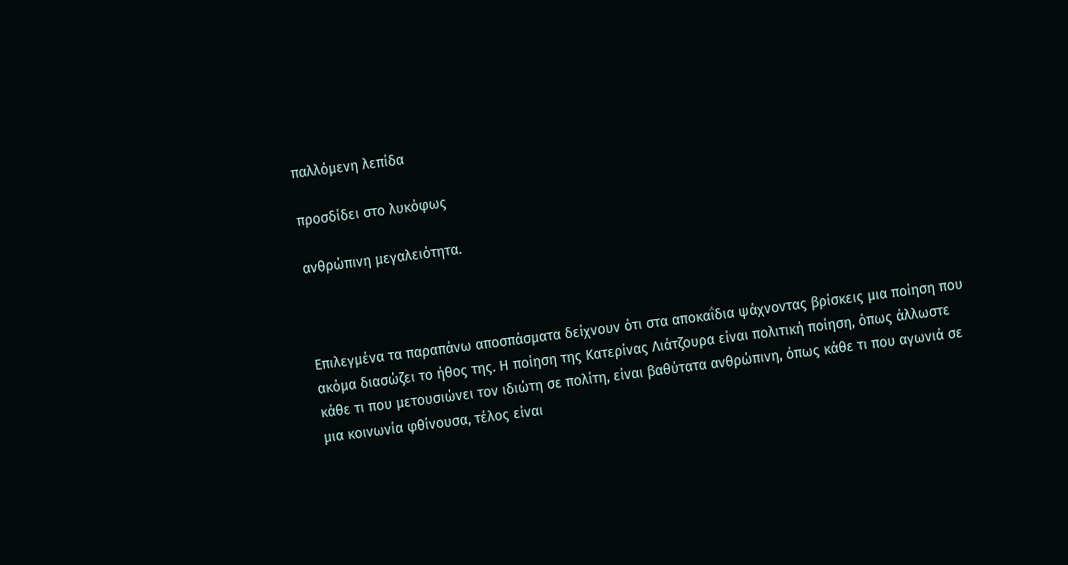παλλόμενη λεπίδα

προσδίδει στο λυκόφως

ανθρώπινη μεγαλειότητα.



Επιλεγμένα τα παραπάνω αποσπάσματα δείχνουν ότι στα αποκαΐδια ψάχνοντας βρίσκεις μια ποίηση που ακόμα διασώζει το ήθος της. Η ποίηση της Κατερίνας Λιάτζουρα είναι πολιτική ποίηση, όπως άλλωστε κάθε τι που μετουσιώνει τον ιδιώτη σε πολίτη, είναι βαθύτατα ανθρώπινη, όπως κάθε τι που αγωνιά σε μια κοινωνία φθίνουσα, τέλος είναι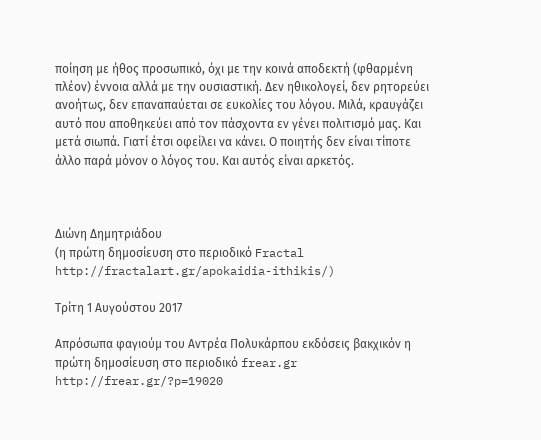ποίηση με ήθος προσωπικό, όχι με την κοινά αποδεκτή (φθαρμένη πλέον) έννοια αλλά με την ουσιαστική. Δεν ηθικολογεί, δεν ρητορεύει ανοήτως, δεν επαναπαύεται σε ευκολίες του λόγου. Μιλά, κραυγάζει αυτό που αποθηκεύει από τον πάσχοντα εν γένει πολιτισμό μας. Και μετά σιωπά. Γιατί έτσι οφείλει να κάνει. Ο ποιητής δεν είναι τίποτε άλλο παρά μόνον ο λόγος του. Και αυτός είναι αρκετός.



Διώνη Δημητριάδου
(η πρώτη δημοσίευση στο περιοδικό Fractal http://fractalart.gr/apokaidia-ithikis/)

Τρίτη 1 Αυγούστου 2017

Απρόσωπα φαγιούμ του Αντρέα Πολυκάρπου εκδόσεις βακχικόν η πρώτη δημοσίευση στο περιοδικό frear.gr http://frear.gr/?p=19020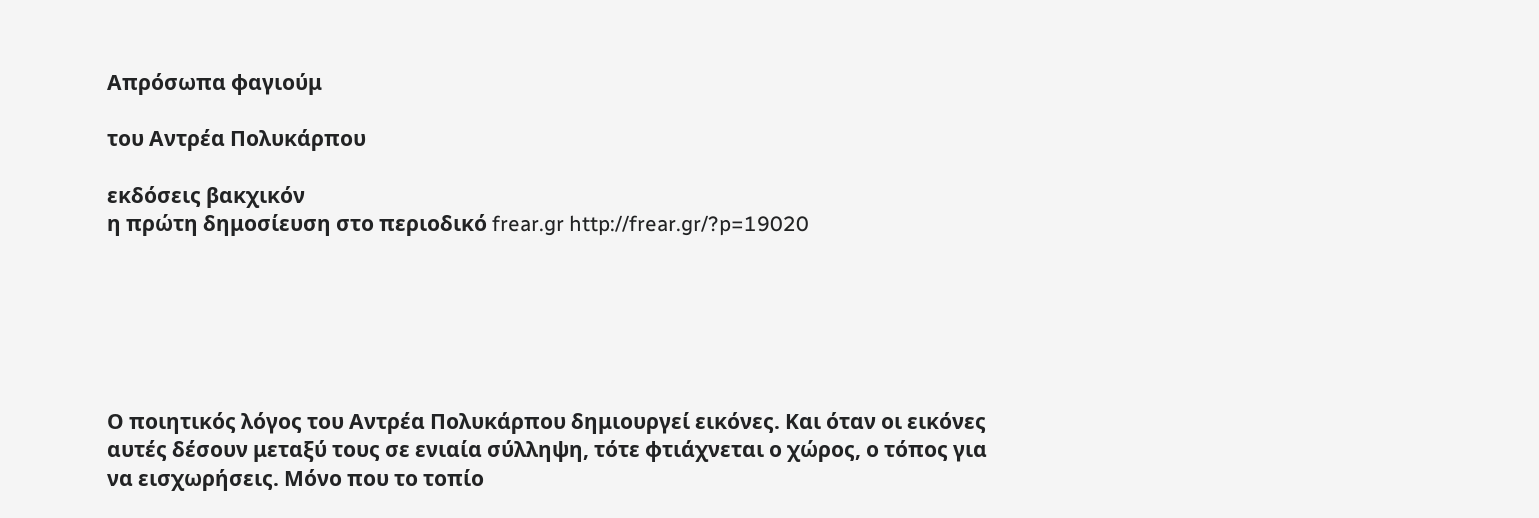Απρόσωπα φαγιούμ

του Αντρέα Πολυκάρπου

εκδόσεις βακχικόν
η πρώτη δημοσίευση στο περιοδικό frear.gr http://frear.gr/?p=19020






Ο ποιητικός λόγος του Αντρέα Πολυκάρπου δημιουργεί εικόνες. Και όταν οι εικόνες αυτές δέσουν μεταξύ τους σε ενιαία σύλληψη, τότε φτιάχνεται ο χώρος, ο τόπος για να εισχωρήσεις. Μόνο που το τοπίο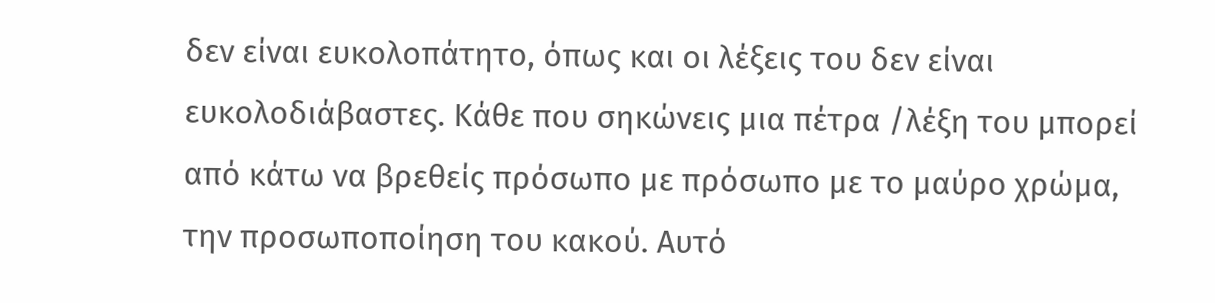δεν είναι ευκολοπάτητο, όπως και οι λέξεις του δεν είναι ευκολοδιάβαστες. Κάθε που σηκώνεις μια πέτρα /λέξη του μπορεί από κάτω να βρεθείς πρόσωπο με πρόσωπο με το μαύρο χρώμα, την προσωποποίηση του κακού. Αυτό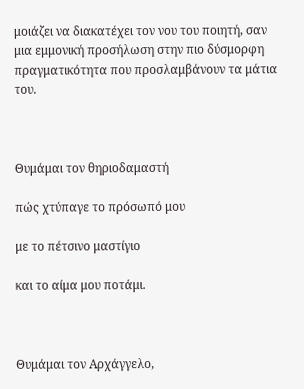μοιάζει να διακατέχει τον νου του ποιητή, σαν μια εμμονική προσήλωση στην πιο δύσμορφη πραγματικότητα που προσλαμβάνουν τα μάτια του.



Θυμάμαι τον θηριοδαμαστή

πώς χτύπαγε το πρόσωπό μου

με το πέτσινο μαστίγιο

και το αίμα μου ποτάμι.



Θυμάμαι τον Αρχάγγελο,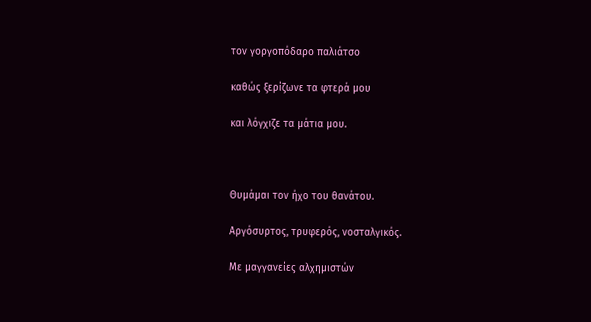τον γοργοπόδαρο παλιάτσο

καθώς ξερίζωνε τα φτερά μου

και λόγχιζε τα μάτια μου.



Θυμάμαι τον ήχο του θανάτου.

Αργόσυρτος, τρυφερός, νοσταλγικός.

Με μαγγανείες αλχημιστών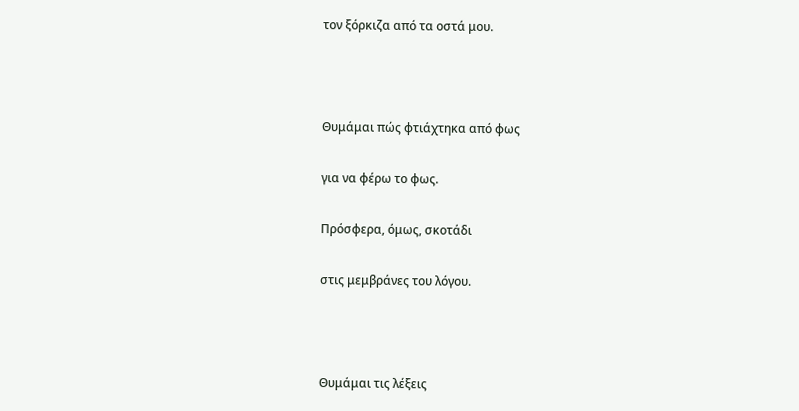τον ξόρκιζα από τα οστά μου.



Θυμάμαι πώς φτιάχτηκα από φως

για να φέρω το φως.

Πρόσφερα, όμως, σκοτάδι

στις μεμβράνες του λόγου.



Θυμάμαι τις λέξεις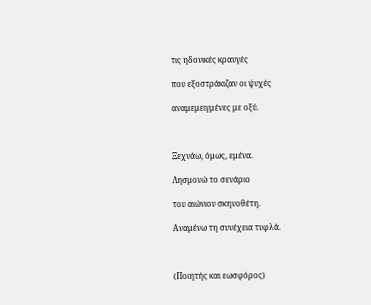τις ηδονικές κραυγές

που εξοστράκιζαν οι ψυχές

αναμεμειγμένες με οξύ.



Ξεχνάω, όμως, εμένα.

Λησμονώ το σενάριο

του αιώνιου σκηνοθέτη.

Αναμένω τη συνέχεια τυφλά.



(Ποιητής και εωσφόρος)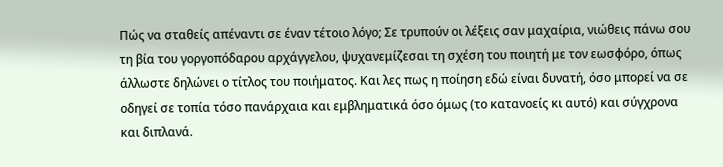Πώς να σταθείς απέναντι σε έναν τέτοιο λόγο; Σε τρυπούν οι λέξεις σαν μαχαίρια, νιώθεις πάνω σου τη βία του γοργοπόδαρου αρχάγγελου, ψυχανεμίζεσαι τη σχέση του ποιητή με τον εωσφόρο, όπως άλλωστε δηλώνει ο τίτλος του ποιήματος. Και λες πως η ποίηση εδώ είναι δυνατή, όσο μπορεί να σε οδηγεί σε τοπία τόσο πανάρχαια και εμβληματικά όσο όμως (το κατανοείς κι αυτό) και σύγχρονα και διπλανά.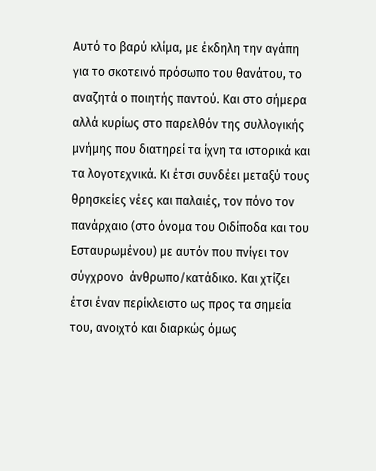Αυτό το βαρύ κλίμα, με έκδηλη την αγάπη για το σκοτεινό πρόσωπο του θανάτου, το αναζητά ο ποιητής παντού. Και στο σήμερα αλλά κυρίως στο παρελθόν της συλλογικής μνήμης που διατηρεί τα ίχνη τα ιστορικά και τα λογοτεχνικά. Κι έτσι συνδέει μεταξύ τους  θρησκείες νέες και παλαιές, τον πόνο τον πανάρχαιο (στο όνομα του Οιδίποδα και του Εσταυρωμένου) με αυτόν που πνίγει τον σύγχρονο  άνθρωπο/κατάδικο. Και χτίζει έτσι έναν περίκλειστο ως προς τα σημεία του, ανοιχτό και διαρκώς όμως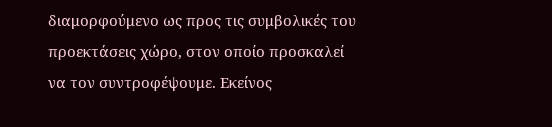διαμορφούμενο ως προς τις συμβολικές του προεκτάσεις χώρο, στον οποίο προσκαλεί να τον συντροφέψουμε. Εκείνος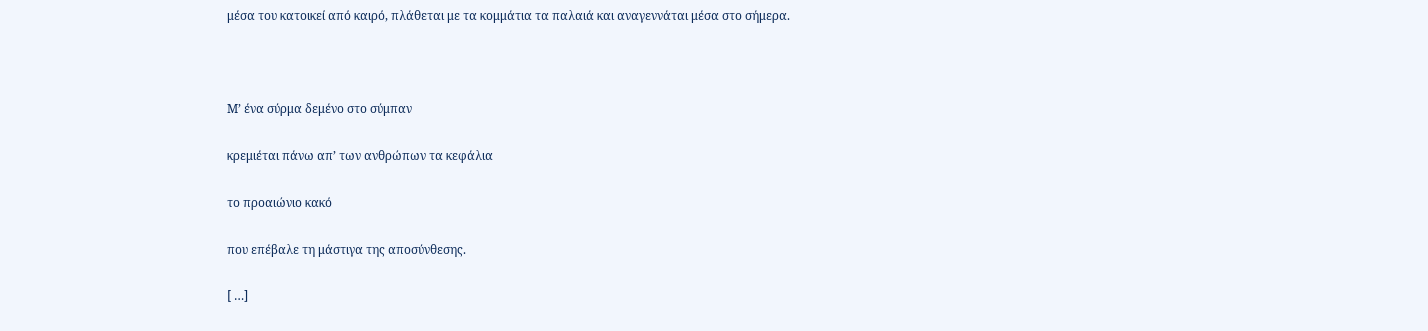μέσα του κατοικεί από καιρό, πλάθεται με τα κομμάτια τα παλαιά και αναγεννάται μέσα στο σήμερα.



Μ’ ένα σύρμα δεμένο στο σύμπαν

κρεμιέται πάνω απ’ των ανθρώπων τα κεφάλια

το προαιώνιο κακό

που επέβαλε τη μάστιγα της αποσύνθεσης.

[ …]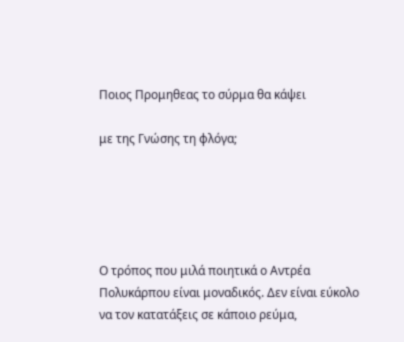Ποιος Προμηθεας το σύρμα θα κάψει

με της Γνώσης τη φλόγα;





Ο τρόπος που μιλά ποιητικά ο Αντρέα Πολυκάρπου είναι μοναδικός. Δεν είναι εύκολο να τον κατατάξεις σε κάποιο ρεύμα,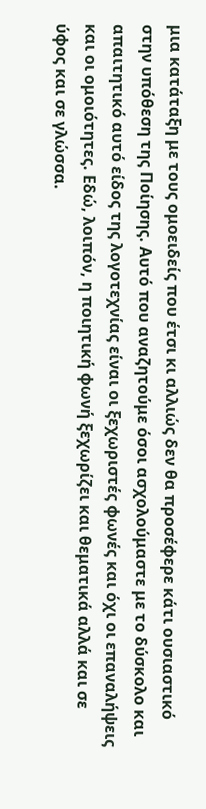μια κατάταξη με τους ομοειδείς που έτσι κι αλλιώς δεν θα προσέφερε κάτι ουσιαστικό στην υπόθεση της Ποίησης. Αυτό που αναζητούμε όσοι ασχολούμαστε με το δύσκολο και απαιτητικό αυτό είδος της λογοτεχνίας είναι οι ξεχωριστές φωνές και όχι οι επαναλήψεις και οι ομοιότητες. Εδώ, λοιπόν, η ποιητική φωνή ξεχωρίζει και θεματικά αλλά και σε ύφος και σε γλώσσα.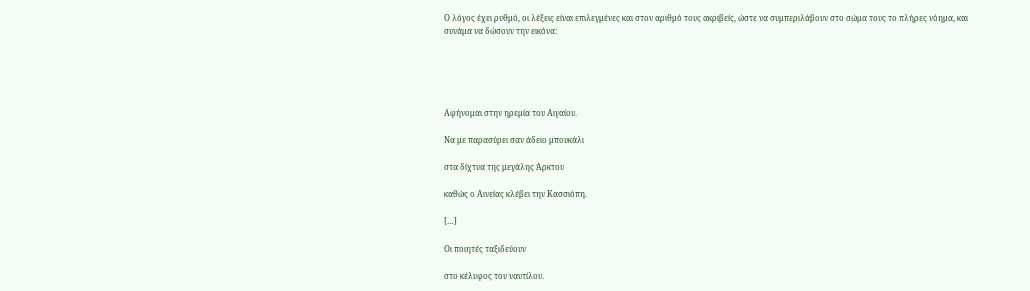Ο λόγος έχει ρυθμό, οι λέξεις είναι επιλεγμένες και στον αριθμό τους ακριβείς, ώστε να συμπεριλάβουν στο σώμα τους το πλήρες νόημα, και συνάμα να δώσουν την εικόνα:





Αφήνομαι στην ηρεμία του Αιγαίου.

Να με παρασύρει σαν άδειο μπουκάλι

στα δίχτυα της μεγάλης Άρκτου

καθώς ο Αινείας κλέβει την Κασσιόπη.

[…]

Οι ποιητές ταξιδεύουν

στο κέλυφος του ναυτίλου.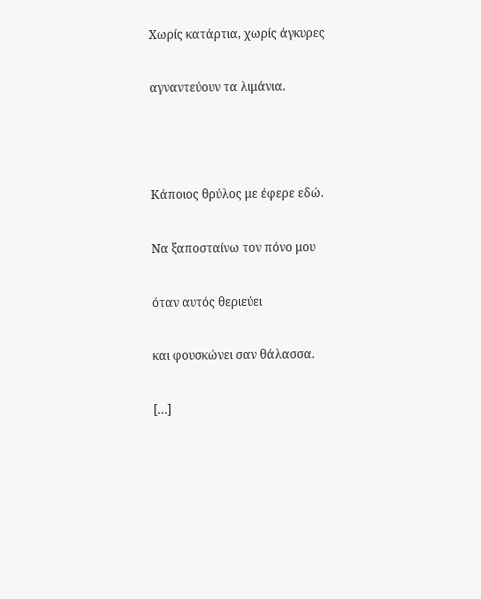Χωρίς κατάρτια, χωρίς άγκυρες

αγναντεύουν τα λιμάνια.



Κάποιος θρύλος με έφερε εδώ.

Να ξαποσταίνω τον πόνο μου

όταν αυτός θεριεύει

και φουσκώνει σαν θάλασσα.

[…]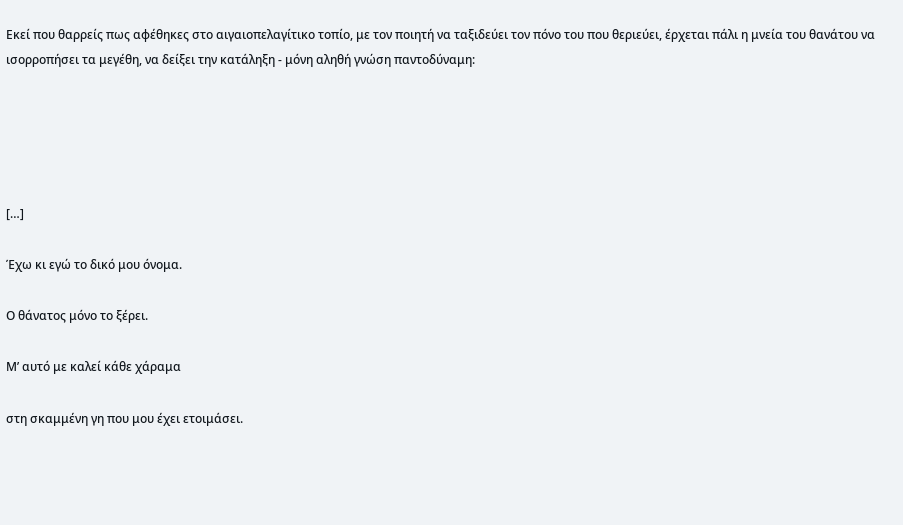Εκεί που θαρρείς πως αφέθηκες στο αιγαιοπελαγίτικο τοπίο, με τον ποιητή να ταξιδεύει τον πόνο του που θεριεύει, έρχεται πάλι η μνεία του θανάτου να ισορροπήσει τα μεγέθη, να δείξει την κατάληξη - μόνη αληθή γνώση παντοδύναμη:





[…]

Έχω κι εγώ το δικό μου όνομα.

Ο θάνατος μόνο το ξέρει.

Μ’ αυτό με καλεί κάθε χάραμα

στη σκαμμένη γη που μου έχει ετοιμάσει.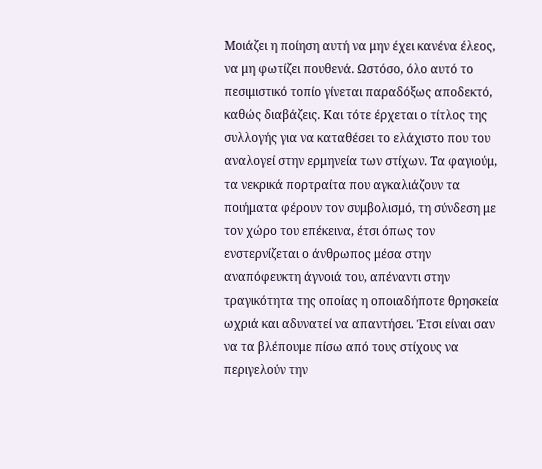Μοιάζει η ποίηση αυτή να μην έχει κανένα έλεος, να μη φωτίζει πουθενά. Ωστόσο, όλο αυτό το πεσιμιστικό τοπίο γίνεται παραδόξως αποδεκτό, καθώς διαβάζεις. Και τότε έρχεται ο τίτλος της συλλογής για να καταθέσει το ελάχιστο που του αναλογεί στην ερμηνεία των στίχων. Τα φαγιούμ, τα νεκρικά πορτραίτα που αγκαλιάζουν τα ποιήματα φέρουν τον συμβολισμό, τη σύνδεση με τον χώρο του επέκεινα, έτσι όπως τον ενστερνίζεται ο άνθρωπος μέσα στην αναπόφευκτη άγνοιά του, απέναντι στην τραγικότητα της οποίας η οποιαδήποτε θρησκεία ωχριά και αδυνατεί να απαντήσει. Έτσι είναι σαν να τα βλέπουμε πίσω από τους στίχους να περιγελούν την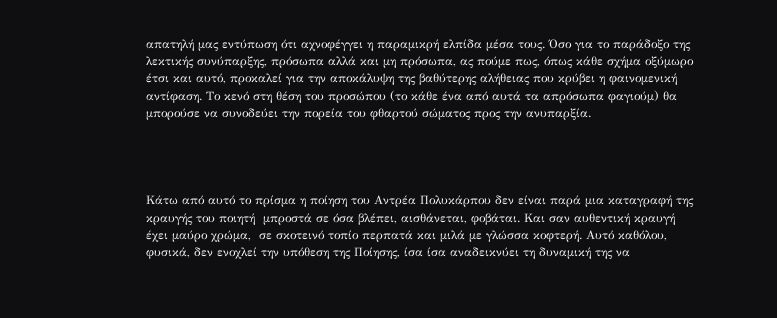απατηλή μας εντύπωση ότι αχνοφέγγει η παραμικρή ελπίδα μέσα τους. Όσο για το παράδοξο της λεκτικής συνύπαρξης, πρόσωπα αλλά και μη πρόσωπα, ας πούμε πως, όπως κάθε σχήμα οξύμωρο έτσι και αυτό, προκαλεί για την αποκάλυψη της βαθύτερης αλήθειας που κρύβει η φαινομενική αντίφαση. Το κενό στη θέση του προσώπου (το κάθε ένα από αυτά τα απρόσωπα φαγιούμ) θα μπορούσε να συνοδεύει την πορεία του φθαρτού σώματος προς την ανυπαρξία.




Κάτω από αυτό το πρίσμα η ποίηση του Αντρέα Πολυκάρπου δεν είναι παρά μια καταγραφή της κραυγής του ποιητή  μπροστά σε όσα βλέπει, αισθάνεται, φοβάται. Και σαν αυθεντική κραυγή έχει μαύρο χρώμα,  σε σκοτεινό τοπίο περπατά και μιλά με γλώσσα κοφτερή. Αυτό καθόλου, φυσικά, δεν ενοχλεί την υπόθεση της Ποίησης, ίσα ίσα αναδεικνύει τη δυναμική της να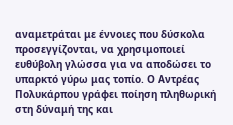αναμετράται με έννοιες που δύσκολα προσεγγίζονται, να χρησιμοποιεί ευθύβολη γλώσσα για να αποδώσει το υπαρκτό γύρω μας τοπίο. Ο Αντρέας Πολυκάρπου γράφει ποίηση πληθωρική στη δύναμή της και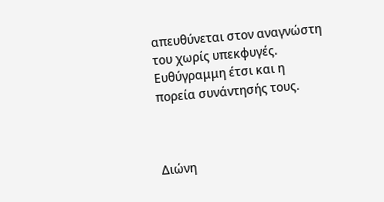απευθύνεται στον αναγνώστη του χωρίς υπεκφυγές. Ευθύγραμμη έτσι και η πορεία συνάντησής τους.



Διώνη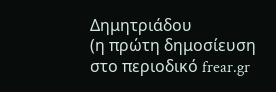Δημητριάδου
(η πρώτη δημοσίευση στο περιοδικό frear.gr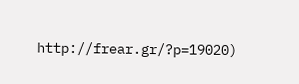http://frear.gr/?p=19020)